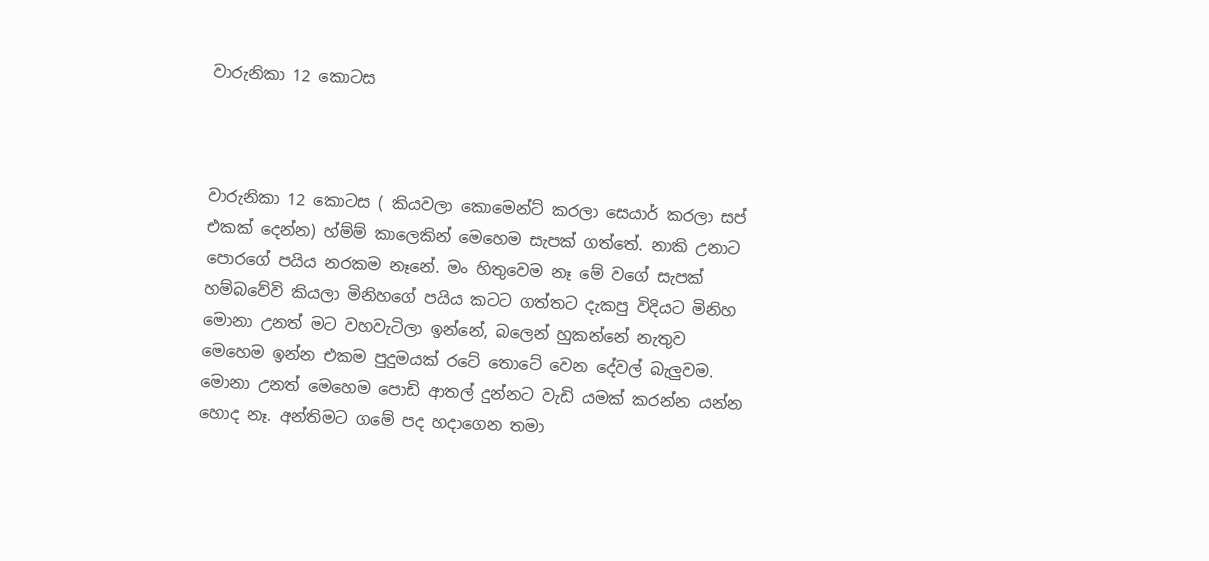වාරුනිකා 12 කොටස



වාරුනිකා 12 කොටස ( කියවලා කොමෙන්ට් කරලා සෙයාර් කරලා සප් එකක් දෙන්න) හ්ම්ම් කාලෙකින් මෙහෙම සැපක් ගත්තේ. නාකි උනාට පොරගේ පයිය නරකම නෑනේ. මං හිතුවෙම නෑ මේ වගේ සැපක් හම්බවේවි කියලා මිනිහගේ පයිය කටට ගත්තට දැකපු විදියට මිනිහ මොනා උනත් මට වහවැටිලා ඉන්නේ, බලෙන් හුකන්නේ නැතුව මෙහෙම ඉන්න එකම පුදුමයක් රටේ තොටේ වෙන දේවල් බැලුවම. මොනා උනත් මෙහෙම පොඩි ආතල් දුන්නට වැඩි යමක් කරන්න යන්න හොද නෑ. අන්තිමට ගමේ පද හදාගෙන තමා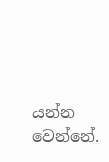යන්න වෙන්නේ.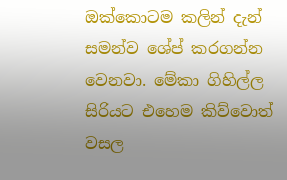ඔක්කොටම කලින් දැන් සමන්ව ශේප් කරගන්න වෙනවා. මේකා ගිහිල්ල සිරියට එහෙම කිව්වොත් වසල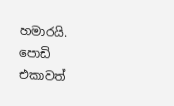හමාරයි. පොඩි එකාවත්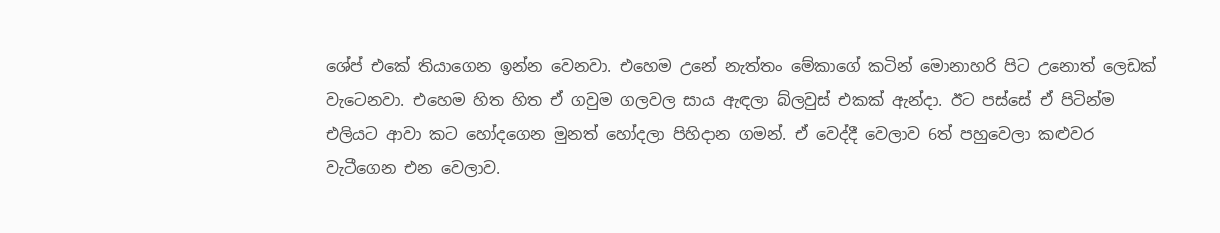ශේප් එකේ තියාගෙන ඉන්න වෙනවා. එහෙම උනේ නැත්තං මේකාගේ කටින් මොනාහරි පිට උනොත් ලෙඩක් වැටෙනවා. එහෙම හිත හිත ඒ ගවුම ගලවල සාය ඇඳලා බ්ලවුස් එකක් ඇන්දා. ඊට පස්සේ ඒ පිටින්ම එලියට ආවා කට හෝදගෙන මුනත් හෝදලා පිහිදාන ගමන්. ඒ වෙද්දී වෙලාව 6ත් පහුවෙලා කළුවර වැටීගෙන එන වෙලාව.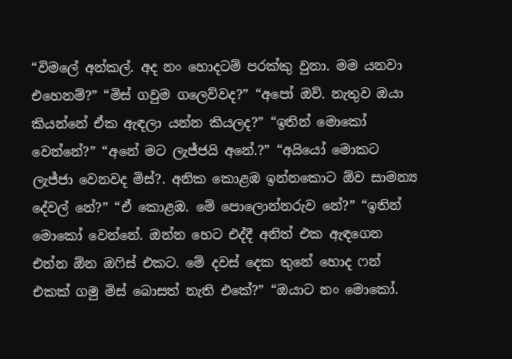“විමලේ අන්කල්. අද නං හොදටම් පරක්කු වුනා. මම යනවා එහෙනම්?” “මිස් ගවුම ගලෙව්වද?” “අපෝ ඔව්. නැතුව ඔයා කියන්නේ ඒක ඇඳලා යන්න කියලද?” “ඉතින් මොකෝ වෙන්නේ?” “අනේ මට ලැජ්ජයි අනේ.?” “අයියෝ මොකට ලැජ්ජා වෙනවද මිස්?. අනික කොළඹ ඉන්නකොට ඕව සාමන්‍ය දේවල් නේ?” “ඒ කොළඹ. මේ පොලොන්නරුව නේ?” “ඉතින් මොකෝ වෙන්නේ. ඔන්න හෙට එද්දී අනිත් එක ඇඳගෙන එන්න ඕන ඔෆිස් එකට. මේ දවස් දෙක තුනේ හොද ෆන් එකක් ගමු මිස් බොසත් නැති එකේ?” “ඔයාට නං මොකෝ.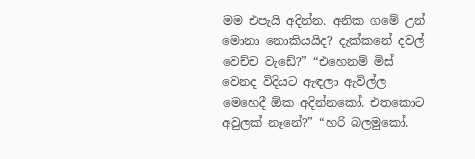මම එපැයි අදින්න. අනික ගමේ උන් මොනා නොකියයිද? දැක්කනේ දවල් වෙච්ච වැඩේ?” “එහෙනම් මිස් වෙනද විදියට ඇඳලා ඇවිල්ල මෙහෙදී ඕක අදින්නකෝ. එතකොට අවුලක් නෑනේ?” “හරි බලමුකෝ.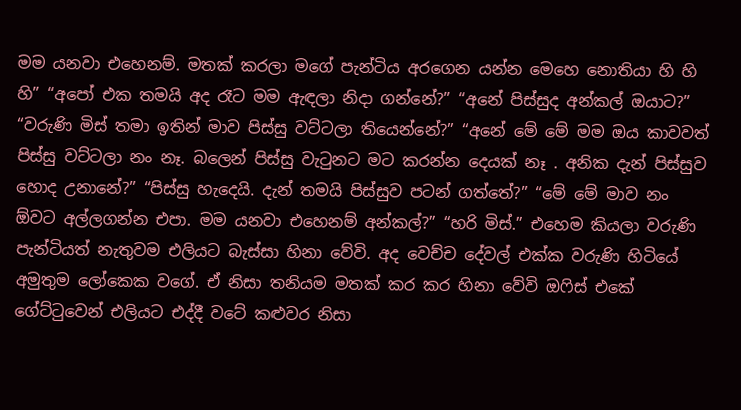මම යනවා එහෙනම්. මතක් කරලා මගේ පැන්ටිය අරගෙන යන්න මෙහෙ නොතියා හි හි හි” “අපෝ එක තමයි අද රෑට මම ඇඳලා නිදා ගන්නේ?” “අනේ පිස්සුද අන්කල් ඔයාට?” “වරුණි මිස් තමා ඉතින් මාව පිස්සු වට්ටලා තියෙන්නේ?” “අනේ මේ මේ මම ඔය කාවවත් පිස්සු වට්ටලා නං නෑ. බලෙන් පිස්සු වැටුනට මට කරන්න දෙයක් නෑ . අනික දැන් පිස්සුව හොද උනානේ?” “පිස්සු හැදෙයි. දැන් තමයි පිස්සුව පටන් ගත්තේ?” “මේ මේ මාව නං ඕවට අල්ලගන්න එපා. මම යනවා එහෙනම් අන්කල්?” “හරි මිස්.” එහෙම කියලා වරුණි පැන්ටියත් නැතුවම එලියට බැස්සා හිනා වේවි. අද වෙච්ච දේවල් එක්ක වරුණි හිටියේ අමුතුම ලෝකෙක වගේ. ඒ නිසා තනියම මතක් කර කර හිනා වේවි ඔෆිස් එකේ ගේට්ටුවෙන් එලියට එද්දී වටේ කළුවර නිසා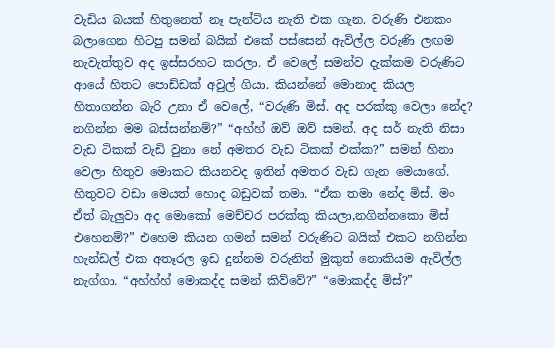වැඩිය බයක් හිතුනෙත් නෑ පැන්ටිය නැති එක ගැන. වරුණි එනකං බලාගෙන හිටපු සමන් බයික් එකේ පස්සෙන් ඇවිල්ල වරුණි ලඟම නැවැත්තුව අද ඉස්සරහට කරලා. ඒ වෙලේ සමන්ව දැක්කම වරුණිට ආයේ හිතට පොඩ්ඩක් අවුල් ගියා. කියන්නේ මොනාද කියල හිතාගන්න බැරි උනා ඒ වෙලේ, “වරුණි මිස්. අද පරක්කු වෙලා නේද? නගින්න මම බස්සන්නම්?” “අහ්හ් ඔව් ඔව් සමන්. අද සර් නැති නිසා වැඩ ටිකක් වැඩි වුනා නේ අමතර වැඩ ටිකක් එක්ක?” සමන් හිනා වෙලා හිතුව මොකට කියනවද ඉතින් අමතර වැඩ ගැන මෙයාගේ. හිතුවට වඩා මෙයත් හොද බඩුවක් තමා. “ඒක තමා නේද මිස්. මං ඒත් බැලුවා අද මොකෝ මෙච්චර පරක්කු කියලා,නගින්නකො මිස් එහෙනම්?” එහෙම කියන ගමන් සමන් වරුණිට බයික් එකට නගින්න හැන්ඩල් එක අතෑරල ඉඩ දුන්නම වරුනිත් මුකුත් නොකියම ඇවිල්ල නැග්ගා. “අහ්හ්හ් මොකද්ද සමන් කිව්වේ?” “මොකද්ද මිස්?”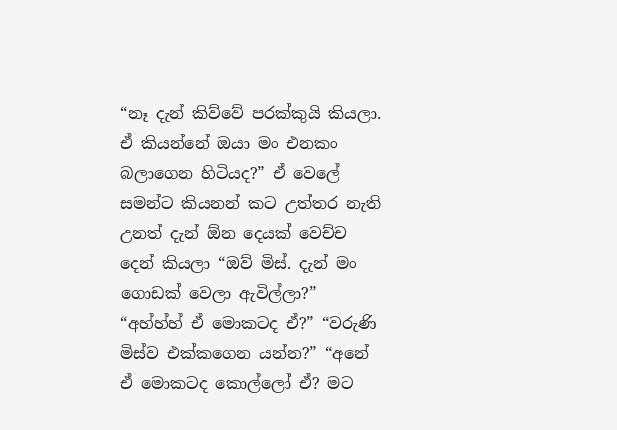“නෑ දැන් කිව්වේ පරක්කුයි කියලා. ඒ කියන්නේ ඔයා මං එනකං බලාගෙන හිටියද?” ඒ වෙලේ සමන්ට කියනන් කට උත්තර නැති උනත් දැන් ඕන දෙයක් වෙච්ච දෙන් කියලා “ඔව් මිස්. දැන් මං ගොඩක් වෙලා ඇවිල්ලා?” “අහ්හ්හ් ඒ මොකටද ඒ?” “වරුණි මිස්ව එක්කගෙන යන්න?” “අනේ ඒ මොකටද කොල්ලෝ ඒ? මට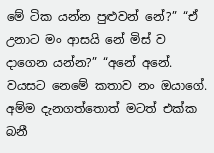මේ ටික යන්න පුළුවන් නේ?” “ඒ උනාට මං ආසයි නේ මිස් ව දාගෙන යන්න?” “අනේ අනේ. වයසට නෙමේ කතාව නං ඔයාගේ. අම්ම දැනගත්තොත් මටත් එක්ක බනී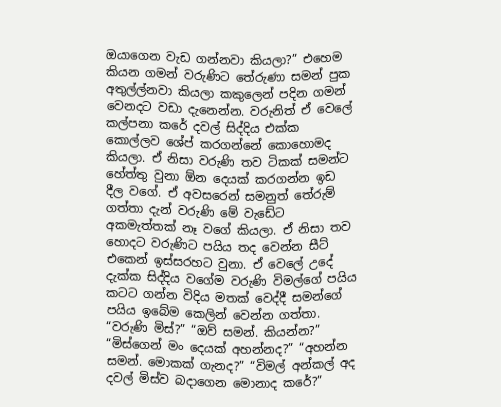ඔයාගෙන වැඩ ගන්නවා කියලා?” එහෙම කියන ගමන් වරුණිට තේරුණා සමන් පුක අතුල්ල්නවා කියලා කකුලෙන් පදින ගමන් වෙනදට වඩා දැනෙන්න. වරුනිත් ඒ වෙලේ කල්පනා කරේ දවල් සිද්දිය එක්ක කොල්ලව ශේප් කරගන්නේ කොහොමද කියලා. ඒ නිසා වරුණි තව ටිකක් සමන්ට හේත්තු වුනා ඕන දෙයක් කරගන්න ඉඩ දීල වගේ. ඒ අවසරෙන් සමනුත් තේරුම් ගත්තා දැන් වරුණි මේ වැඩේට අකමැත්තක් නෑ වගේ කියලා. ඒ නිසා තව හොදට වරුණිට පයිය තද වෙන්න සීට් එකෙන් ඉස්සරහට වුනා. ඒ වෙලේ උදේ දැක්ක සිද්දිය වගේම වරුණි විමල්ගේ පයිය කටට ගන්න විදිය මතක් වෙද්දී සමන්ගේ පයිය ඉබේම කෙලින් වෙන්න ගත්තා. “වරුණි මිස්?” “ඔව් සමන්. කියන්න?” “මිස්ගෙන් මං දෙයක් අහන්නද?” “අහන්න සමන්. මොකක් ගැනද?” “විමල් අන්කල් අද දවල් මිස්ව බදාගෙන මොනාද කරේ?”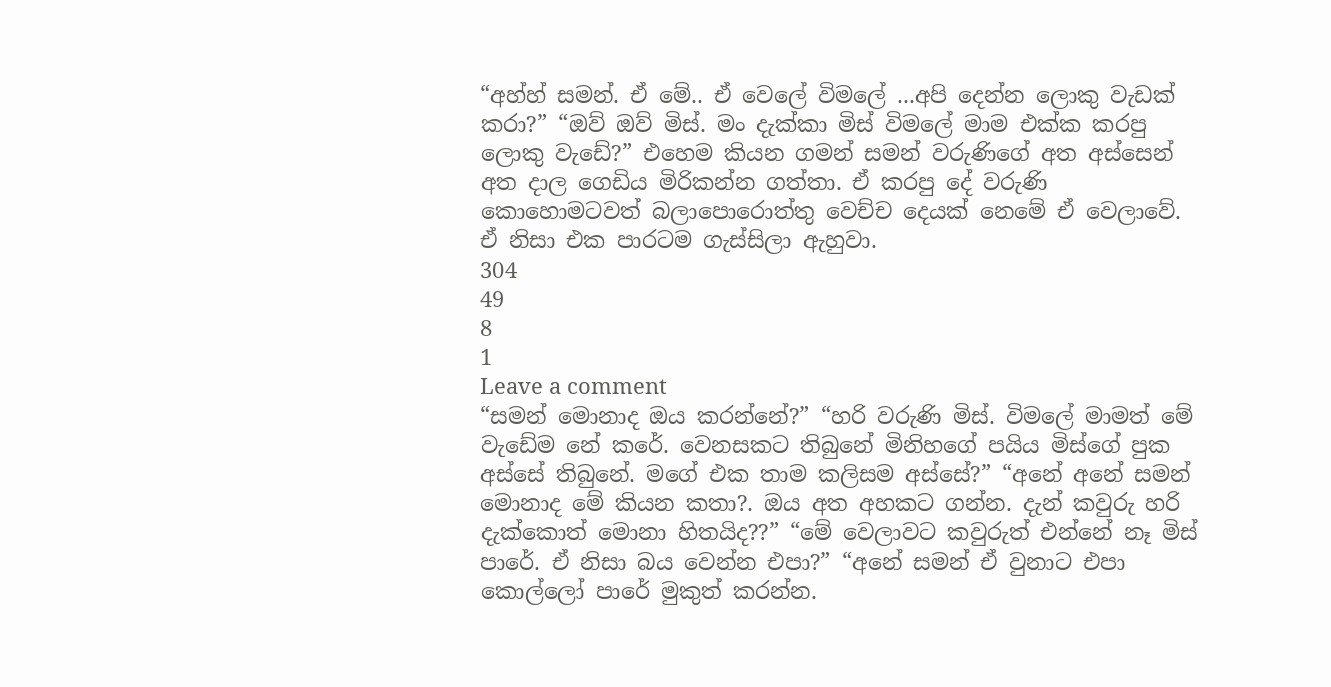“අහ්හ් සමන්. ඒ මේ.. ඒ වෙලේ විමලේ ...අපි දෙන්න ලොකු වැඩක් කරා?” “ඔව් ඔව් මිස්. මං දැක්කා මිස් විමලේ මාම එක්ක කරපු ලොකු වැඩේ?” එහෙම කියන ගමන් සමන් වරුණිගේ අත අස්සෙන් අත දාල ගෙඩිය මිරිකන්න ගත්තා. ඒ කරපු දේ වරුණි කොහොමටවත් බලාපොරොත්තු වෙච්ච දෙයක් නෙමේ ඒ වෙලාවේ. ඒ නිසා එක පාරටම ගැස්සිලා ඇහුවා.
304
49
8
1
Leave a comment
“සමන් මොනාද ඔය කරන්නේ?” “හරි වරුණි මිස්. විමලේ මාමත් මේ වැඩේම නේ කරේ. වෙනසකට තිබුනේ මිනිහගේ පයිය මිස්ගේ පුක අස්සේ තිබුනේ. මගේ එක තාම කලිසම අස්සේ?” “අනේ අනේ සමන් මොනාද මේ කියන කතා?. ඔය අත අහකට ගන්න. දැන් කවුරු හරි දැක්කොත් මොනා හිතයිද??” “මේ වෙලාවට කවුරුත් එන්නේ නෑ මිස් පාරේ. ඒ නිසා බය වෙන්න එපා?” “අනේ සමන් ඒ වුනාට එපා කොල්ලෝ පාරේ මුකුත් කරන්න.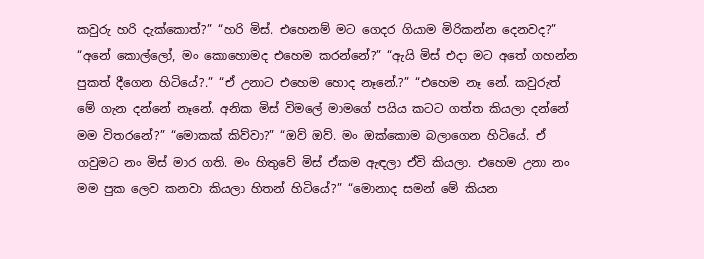කවුරු හරි දැක්කොත්?” “හරි මිස්. එහෙනම් මට ගෙදර ගියාම මිරිකන්න දෙනවද?” “අනේ කොල්ලෝ, මං කොහොමද එහෙම කරන්නේ?” “ඇයි මිස් එදා මට අතේ ගහන්න පුකත් දීගෙන හිටියේ?.” “ඒ උනාට එහෙම හොද නෑනේ.?” “එහෙම නෑ නේ. කවුරුත් මේ ගැන දන්නේ නෑනේ. අනික මිස් විමලේ මාමගේ පයිය කටට ගත්ත කියලා දන්නේ මම විතරනේ?” “මොකක් කිව්වා?” “ඔව් ඔව්. මං ඔක්කොම බලාගෙන හිටියේ. ඒ ගවුමට නං මිස් මාර ගති. මං හිතුවේ මිස් ඒකම ඇඳලා ඒවි කියලා. එහෙම උනා නං මම පුක ලෙව කනවා කියලා හිතන් හිටියේ?” “මොනාද සමන් මේ කියන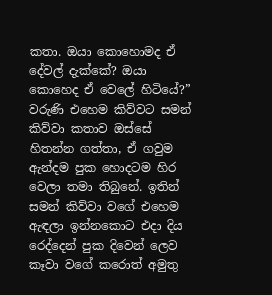කතා. ඔයා කොහොමද ඒ දේවල් දැක්කේ? ඔයා කොහෙද ඒ වෙලේ හිටියේ?” වරුණි එහෙම කිව්වට සමන් කිව්වා කතාව ඔස්සේ හිතන්න ගත්තා, ඒ ගවුම ඇන්දම පුක හොදටම හිර වෙලා තමා තිබුනේ. ඉතින් සමන් කිව්වා වගේ එහෙම ඇඳලා ඉන්නකොට එදා දිය රෙද්දෙන් පුක දිවෙන් ලෙව කෑවා වගේ කරොත් අමුතු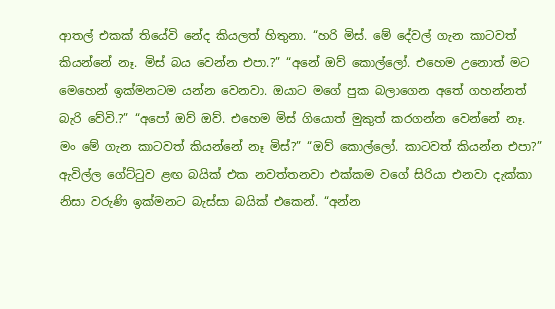ආතල් එකක් තියේවි නේද කියලත් හිතුනා. “හරි මිස්. මේ දේවල් ගැන කාටවත් කියන්නේ නෑ. මිස් බය වෙන්න එපා.?” “අනේ ඔව් කොල්ලෝ. එහෙම උනොත් මට මෙහෙන් ඉක්මනටම යන්න වෙනවා. ඔයාට මගේ පුක බලාගෙන අතේ ගහන්නත් බැරි වේවි.?” “අපෝ ඔව් ඔව්. එහෙම මිස් ගියොත් මුකුත් කරගන්න වෙන්නේ නෑ. මං මේ ගැන කාටවත් කියන්නේ නෑ මිස්?” “ඔව් කොල්ලෝ. කාටවත් කියන්න එපා?” ඇවිල්ල ගේට්ටුව ළඟ බයික් එක නවත්තනවා එක්කම වගේ සිරියා එනවා දැක්කා නිසා වරුණි ඉක්මනට බැස්සා බයික් එකෙන්. “අන්න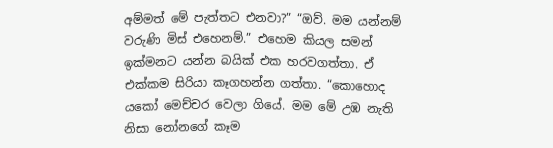අම්මත් මේ පැත්තට එනවා?” “ඔව්. මම යන්නම් වරුණි මිස් එහෙනම්.” එහෙම කියල සමන් ඉක්මනට යන්න බයික් එක හරවගත්තා. ඒ එක්කම සිරියා කෑගහන්න ගත්තා. “කොහොද යකෝ මෙච්චර වෙලා ගියේ. මම මේ උඹ නැති නිසා නෝනගේ කෑම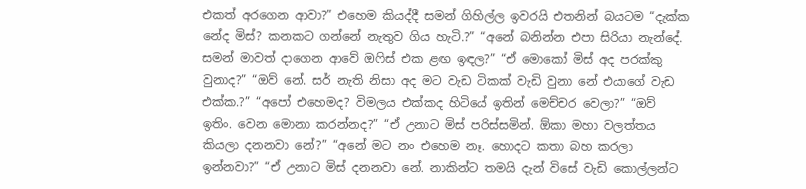එකත් අරගෙන ආවා?” එහෙම කියද්දී සමන් ගිහිල්ල ඉවරයි එතනින් බයටම “දැක්ක නේද මිස්? කනකට ගන්නේ නැතුව ගිය හැටි.?” “අනේ බනින්න එපා සිරියා නැන්දේ. සමන් මාවත් දාගෙන ආවේ ඔෆිස් එක ළඟ ඉඳල?” “ඒ මොකෝ මිස් අද පරක්කු වුනාද?” “ඔව් නේ. සර් නැති නිසා අද මට වැඩ ටිකක් වැඩි වුනා නේ එයාගේ වැඩ එක්ක.?” “අපෝ එහෙමද? විමලය එක්කද හිටියේ ඉතින් මෙච්චර වෙලා?” “ඔව් ඉතිං. වෙන මොනා කරන්නද?” “ඒ උනාට මිස් පරිස්සමින්. ඕකා මහා වලත්තය කියලා දනනවා නේ?” “අනේ මට නං එහෙම නෑ. හොදට කතා බහ කරලා ඉන්නවා?” “ඒ උනාට මිස් දනනවා නේ. නාකින්ට තමයි දැන් විසේ වැඩි කොල්ලන්ට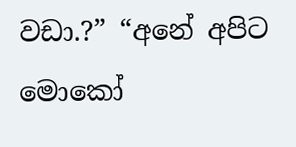වඩා.?” “අනේ අපිට මොකෝ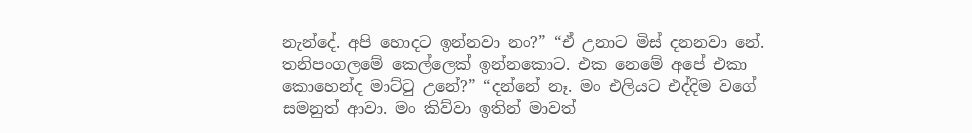නැන්දේ. අපි හොදට ඉන්නවා නං?” “ඒ උනාට මිස් දනනවා නේ. තනිපංගලමේ කෙල්ලෙක් ඉන්නකොට. එක නෙමේ අපේ එකා කොහෙන්ද මාට්ටු උනේ?” “දන්නේ නෑ. මං එලියට එද්දිම වගේ සමනුත් ආවා. මං කිව්වා ඉතින් මාවත්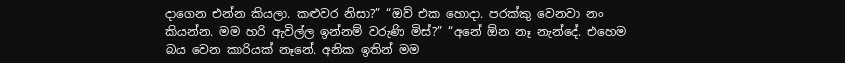දාගෙන එන්න කියලා. කළුවර නිසා?” “ඔව් එක හොදා. පරක්කු වෙනවා නං කියන්න. මම හරි ඇවිල්ල ඉන්නම් වරුණි මිස්?” “අනේ ඕන නෑ නැන්දේ. එහෙම බය වෙන කාරියක් නෑනේ. අනික ඉතින් මම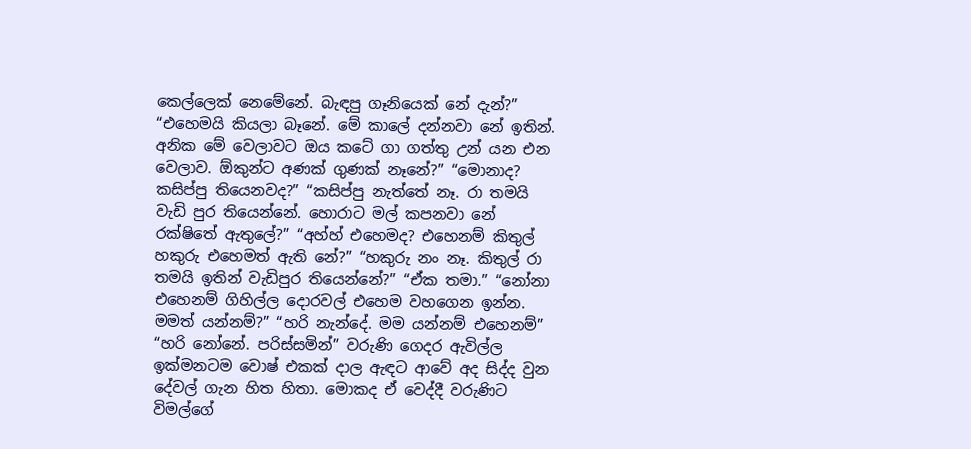කෙල්ලෙක් නෙමේනේ. බැඳපු ගෑනියෙක් නේ දැන්?” “එහෙමයි කියලා බෑනේ. මේ කාලේ දන්නවා නේ ඉතින්. අනික මේ වෙලාවට ඔය කටේ ගා ගත්තු උන් යන එන වෙලාව. ඕකුන්ට අණක් ගුණක් නෑනේ?” “මොනාද? කසිප්පු තියෙනවද?” “කසිප්පු නැත්තේ නෑ. රා තමයි වැඩි පුර තියෙන්නේ. හොරාට මල් කපනවා නේ රක්ෂිතේ ඇතුලේ?” “අහ්හ් එහෙමද? එහෙනම් කිතුල් හකුරු එහෙමත් ඇති නේ?” “හකුරු නං නෑ. කිතුල් රා තමයි ඉතින් වැඩිපුර තියෙන්නේ?” “ඒක තමා.” “නෝනා එහෙනම් ගිහිල්ල දොරවල් එහෙම වහගෙන ඉන්න. මමත් යන්නම්?” “හරි නැන්දේ. මම යන්නම් එහෙනම්” “හරි නෝනේ. පරිස්සමින්” වරුණි ගෙදර ඇවිල්ල ඉක්මනටම වොෂ් එකක් දාල ඇඳට ආවේ අද සිද්ද වුන දේවල් ගැන හිත හිතා. මොකද ඒ වෙද්දී වරුණිට විමල්ගේ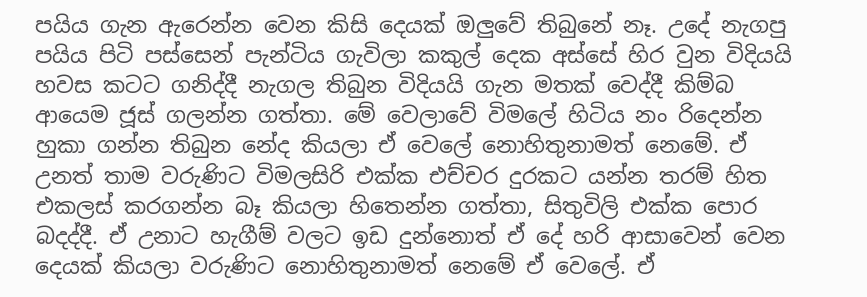පයිය ගැන ඇරෙන්න වෙන කිසි දෙයක් ඔලුවේ තිබුනේ නෑ. උදේ නැගපු පයිය පිටි පස්සෙන් පැන්ටිය ගැවිලා කකුල් දෙක අස්සේ හිර වුන විදියයි හවස කටට ගනිද්දී නැගල තිබුන විදියයි ගැන මතක් වෙද්දී කිම්බ ආයෙම ජූස් ගලන්න ගත්තා. මේ වෙලාවේ විමලේ හිටිය නං රිදෙන්න හුකා ගන්න තිබුන නේද කියලා ඒ වෙලේ නොහිතුනාමත් නෙමේ. ඒ උනත් තාම වරුණිට විමලසිරි එක්ක එච්චර දුරකට යන්න තරම් හිත එකලස් කරගන්න බෑ කියලා හිතෙන්න ගත්තා, සිතුවිලි එක්ක පොර බදද්දී. ඒ උනාට හැගීම් වලට ඉඩ දුන්නොත් ඒ දේ හරි ආසාවෙන් වෙන දෙයක් කියලා වරුණිට නොහිතුනාමත් නෙමේ ඒ වෙලේ. ඒ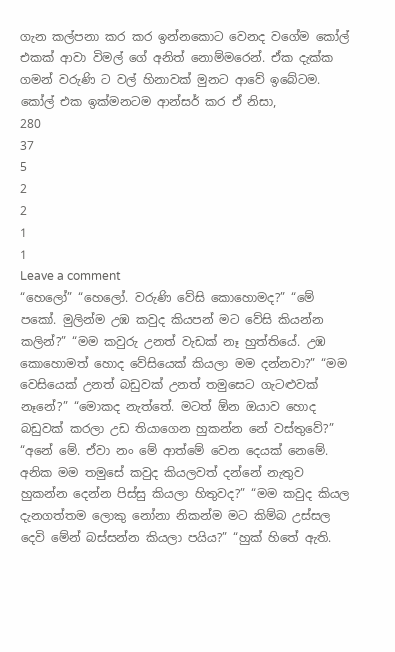ගැන කල්පනා කර කර ඉන්නකොට වෙනද වගේම කෝල් එකක් ආවා විමල් ගේ අනිත් නොම්මරෙන්. ඒක දැක්ක ගමන් වරුණි ට වල් හිනාවක් මුනට ආවේ ඉබේටම. කෝල් එක ඉක්මනටම ආන්සර් කර ඒ නිසා,
280
37
5
2
2
1
1
Leave a comment
“හෙලෝ” “හෙලෝ. වරුණි වේසි කොහොමද?” “මේ පකෝ. මුලින්ම උඹ කවුද කියපන් මට වේසි කියන්න කලින්?” “මම කවුරු උනත් වැඩක් නෑ හුත්තියේ. උඹ කොහොමත් හොද වේසියෙක් කියලා මම දන්නවා?” “මම වෙසියෙක් උනත් බඩුවක් උනත් තමුසෙට ගැටළුවක් නෑනේ?” “මොකද නැත්තේ. මටත් ඕන ඔයාව හොද බඩුවක් කරලා උඩ තියාගෙන හුකන්න නේ වස්තුවේ?” “අනේ මේ. ඒවා නං මේ ආත්මේ වෙන දෙයක් නෙමේ. අනික මම තමුසේ කවුද කියලවත් දන්නේ නැතුව හුකන්න දෙන්න පිස්සු කියලා හිතුවද?” “මම කවුද කියල දැනගත්තම ලොකු නෝනා නිකන්ම මට කිම්බ උස්සල දෙවි මේන් බස්සන්න කියලා පයිය?” “හුක් හිතේ ඇති.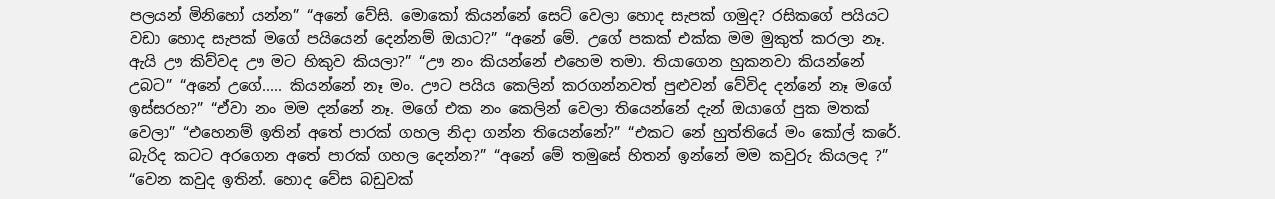පලයන් මිනිහෝ යන්න” “අනේ වේසි. මොකෝ කියන්නේ සෙට් වෙලා හොද සැපක් ගමුද? රසිකගේ පයියට වඩා හොද සැපක් මගේ පයියෙන් දෙන්නම් ඔයාට?” “අනේ මේ. උගේ පකක් එක්ක මම මුකුත් කරලා නෑ. ඇයි ඌ කිව්වද ඌ මට හිකුව කියලා?” “ඌ නං කියන්නේ එහෙම තමා. තියාගෙන හුකනවා කියන්නේ උබට” “අනේ උගේ..... කියන්නේ නෑ මං. ඌට පයිය කෙලින් කරගන්නවත් පුළුවන් වේවිද දන්නේ නෑ මගේ ඉස්සරහ?” “ඒවා නං මම දන්නේ නෑ. මගේ එක නං කෙලින් වෙලා තියෙන්නේ දැන් ඔයාගේ පුක මතක් වෙලා” “එහෙනම් ඉතින් අතේ පාරක් ගහල නිදා ගන්න තියෙන්නේ?” “එකට නේ හුත්තියේ මං කෝල් කරේ. බැරිද කටට අරගෙන අතේ පාරක් ගහල දෙන්න?” “අනේ මේ තමුසේ හිතන් ඉන්නේ මම කවුරු කියලද ?” “වෙන කවුද ඉතින්. හොද වේස බඩුවක්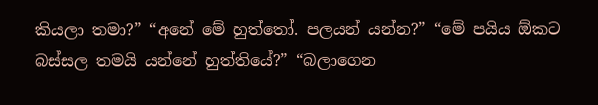කියලා තමා?” “අනේ මේ හුත්තෝ. පලයන් යන්න?” “මේ පයිය ඕකට බස්සල තමයි යන්නේ හුත්තියේ?” “බලාගෙන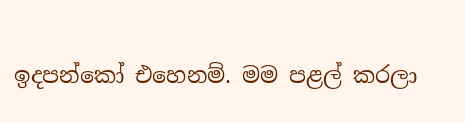ඉදපන්කෝ එහෙනම්. මම පළල් කරලා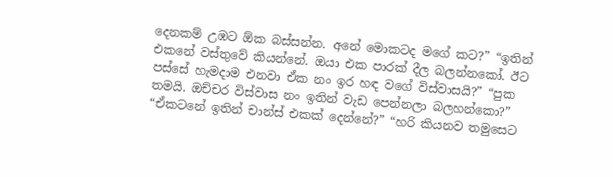දෙනකම් උඹට ඕක බස්සන්න. අනේ මොකටද මගේ කට?” “ඉතින් එකනේ වස්තුවේ කියන්නේ. ඔයා එක පාරක් දීල බලන්නකෝ. ඊට පස්සේ හැමදාම එනවා ඒක නං ඉර හඳ වගේ විස්වාසයි?” “පුක තමයි. ඔච්චර විස්වාස නං ඉතින් වැඩ පෙන්නලා බලහන්කො?” “ඒකටනේ ඉතින් චාන්ස් එකක් දෙන්නේ?” “හරි කියනව තමුසෙට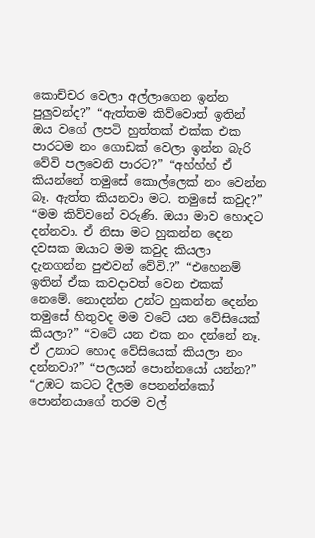කොච්චර වෙලා අල්ලාගෙන ඉන්න පුලුවන්ද?” “ඇත්තම කිව්වොත් ඉතින් ඔය වගේ ලපටි හුත්තක් එක්ක එක පාරටම නං ගොඩක් වෙලා ඉන්න බැරි වේවි පලවෙනි පාරට?” “අහ්හ්හ් ඒ කියන්නේ තමුසේ කොල්ලෙක් නං වෙන්න බෑ. ඇත්ත කියනවා මට. තමුසේ කවුද?” “මම කිව්වනේ වරුණි. ඔයා මාව හොදට දන්නවා. ඒ නිසා මට හුකන්න දෙන දවසක ඔයාට මම කවුද කියලා දැනගන්න පුළුවන් වේවි.?” “එහෙනම් ඉතින් ඒක කවදාවත් වෙන එකක් නෙමේ. නොදන්න උන්ට හුකන්න දෙන්න තමුසේ හිතුවද මම වටේ යන වේසියෙක් කියලා?” “වටේ යන එක නං දන්නේ නෑ. ඒ උනාට හොද වේසියෙක් කියලා නං දන්නවා?” “පලයන් පොන්නයෝ යන්න?” “උඹට කටට දීලම පෙනන්න්කෝ පොන්නයාගේ තරම වල්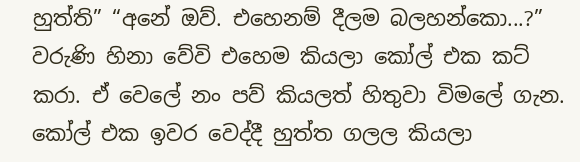හුත්ති” “අනේ ඔව්. එහෙනම් දීලම බලහන්කො...?” වරුණි හිනා වේවි එහෙම කියලා කෝල් එක කට් කරා. ඒ වෙලේ නං පව් කියලත් හිතුවා විමලේ ගැන. කෝල් එක ඉවර වෙද්දී හුත්ත ගලල කියලා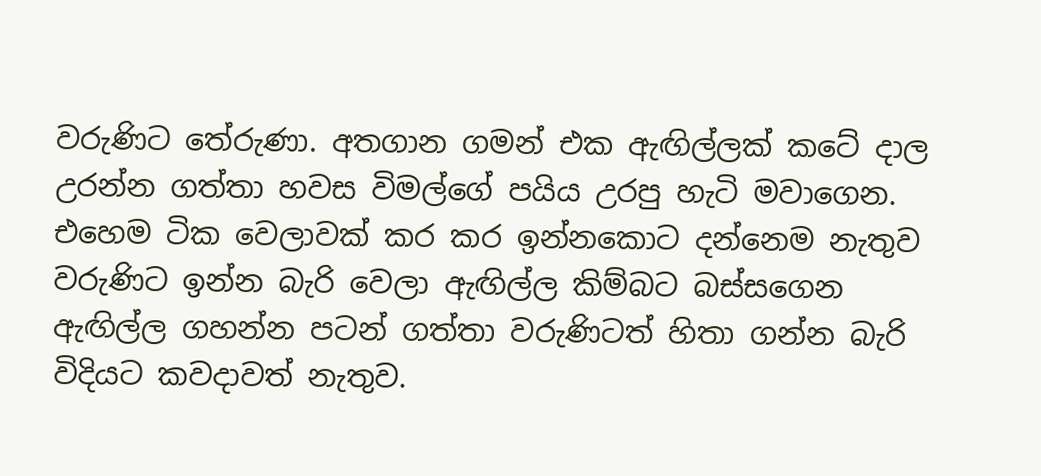වරුණිට තේරුණා. අතගාන ගමන් එක ඇඟිල්ලක් කටේ දාල උරන්න ගත්තා හවස විමල්ගේ පයිය උරපු හැටි මවාගෙන. එහෙම ටික වෙලාවක් කර කර ඉන්නකොට දන්නෙම නැතුව වරුණිට ඉන්න බැරි වෙලා ඇඟිල්ල කිම්බට බස්සගෙන ඇඟිල්ල ගහන්න පටන් ගත්තා වරුණිටත් හිතා ගන්න බැරි විදියට කවදාවත් නැතුව.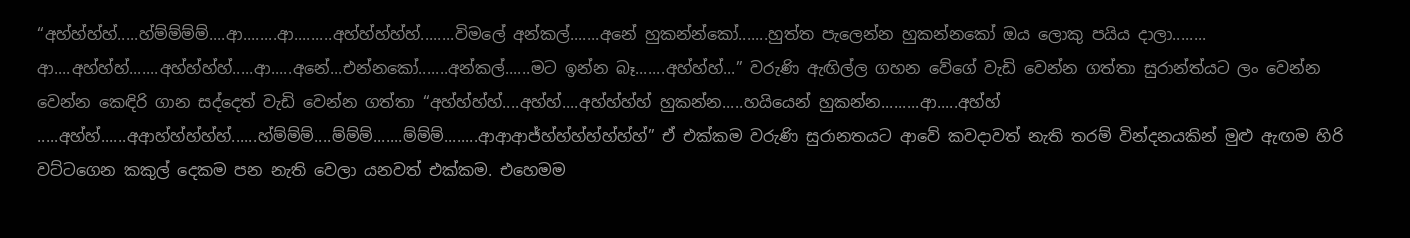“අහ්හ්හ්හ්.....හ්ම්ම්ම්ම්....ආ........ආ.........අහ්හ්හ්හ්හ්........විමලේ අන්කල්.......අනේ හුකන්න්කෝ.......හුත්ත පැලෙන්න හුකන්නකෝ ඔය ලොකු පයිය දාලා........ ආ....අහ්හ්හ්.......අහ්හ්හ්හ්.....ආ.....අනේ...එන්නකෝ.......අන්කල්......මට ඉන්න බෑ.......අහ්හ්හ්...” වරුණි ඇඟිල්ල ගහන වේගේ වැඩි වෙන්න ගත්තා සුරාන්ත්යට ලං වෙන්න වෙන්න කෙඳිරි ගාන සද්දෙත් වැඩි වෙන්න ගත්තා “අහ්හ්හ්හ්....අහ්හ්....අහ්හ්හ්හ් හුකන්න.....හයියෙන් හුකන්න.........ආ.....අහ්හ් .....අහ්හ්......අආහ්හ්හ්හ්හ්......හ්ම්ම්ම්....ම්ම්ම්.......ම්ම්ම්........ආආආජ්හ්හ්හ්හ්හ්හ්හ්” ඒ එක්කම වරුණි සුරානතයට ආවේ කවදාවත් නැති තරම් වින්දනයකින් මුළු ඇඟම හිරි වට්ටගෙන කකුල් දෙකම පන නැති වෙලා යනවත් එක්කම. එහෙමම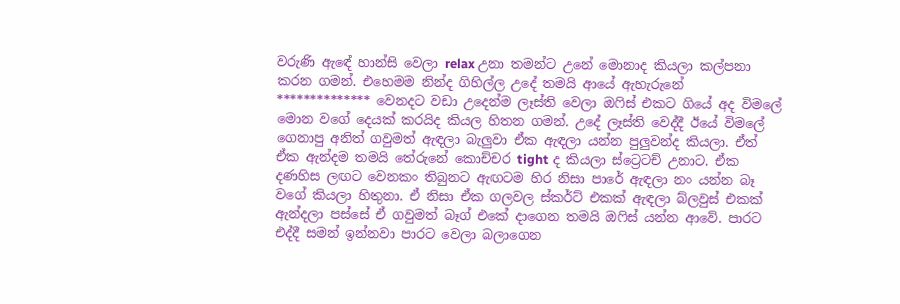වරුණි ඇඳේ හාන්සි වෙලා relax උනා තමන්ට උනේ මොනාද කියලා කල්පනා කරන ගමන්. එහෙමම නින්ද ගිහිල්ල උදේ තමයි ආයේ ඇහැරුනේ ************** වෙනදට වඩා උදෙන්ම ලෑස්ති වෙලා ඔෆිස් එකට ගියේ අද විමලේ මොන වගේ දෙයක් කරයිද කියල හිතන ගමන්. උදේ ලෑස්ති වෙද්දී ඊයේ විමලේ ගෙනාපු අනිත් ගවුමත් ඇඳලා බැලුවා ඒක ඇඳලා යන්න පුලුවන්ද කියලා. ඒත් ඒක ඇන්දම තමයි තේරුනේ කොච්චර tight ද කියලා ස්ට්‍රෙටච් උනාට. ඒක දණහිස ලඟට වෙනකං තිබුනට ඇඟටම හිර නිසා පාරේ ඇඳලා නං යන්න බෑ වගේ කියලා හිතුනා. ඒ නිසා ඒක ගලවල ස්කර්ට් එකක් ඇඳලා බ්ලවුස් එකක් ඇන්දලා පස්සේ ඒ ගවුමත් බෑග් එකේ දාගෙන තමයි ඔෆිස් යන්න ආවේ. පාරට එද්දී සමන් ඉන්නවා පාරට වෙලා බලාගෙන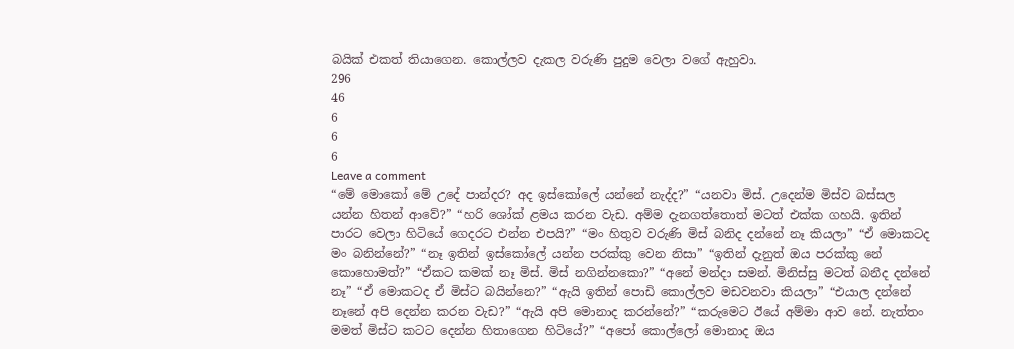බයික් එකත් තියාගෙන. කොල්ලව දැකල වරුණි පුදුම වෙලා වගේ ඇහුවා.
296
46
6
6
6
Leave a comment
“මේ මොකෝ මේ උදේ පාන්දර? අද ඉස්කෝලේ යන්නේ නැද්ද?” “යනවා මිස්. උදෙන්ම මිස්ව බස්සල යන්න හිතන් ආවේ?” “හරි ශෝක් ළමය කරන වැඩ. අම්ම දැනගත්තොත් මටත් එක්ක ගහයි. ඉතින් පාරට වෙලා හිටියේ ගෙදරට එන්න එපයි?” “මං හිතුව වරුණි මිස් බනිද දන්නේ නෑ කියලා” “ඒ මොකටද මං බනින්නේ?” “නෑ ඉතින් ඉස්කෝලේ යන්න පරක්කු වෙන නිසා” “ඉතින් දැනුත් ඔය පරක්කු නේ කොහොමත්?” “ඒකට කමක් නෑ මිස්. මිස් නගින්නකො?” “අනේ මන්දා සමන්. මිනිස්සු මටත් බනීද දන්නේ නෑ” “ඒ මොකටද ඒ මිස්ට බයින්නෙ?” “ඇයි ඉතින් පොඩි කොල්ලව මඩවනවා කියලා” “එයාල දන්නේ නෑනේ අපි දෙන්න කරන වැඩ?” “ඇයි අපි මොනාද කරන්නේ?” “කරුමෙට ඊයේ අම්මා ආව නේ. නැත්තං මමත් මිස්ට කටට දෙන්න හිතාගෙන හිටියේ?” “අපෝ කොල්ලෝ මොනාද ඔය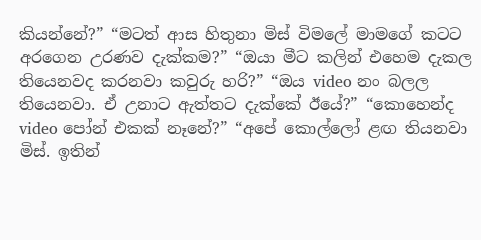කියන්නේ?” “මටත් ආස හිතුනා මිස් විමලේ මාමගේ කටට අරගෙන උරණව දැක්කම?” “ඔයා මීට කලින් එහෙම දැකල තියෙනවද කරනවා කවුරු හරි?” “ඔය video නං බලල තියෙනවා. ඒ උනාට ඇත්තට දැක්කේ ඊයේ?” “කොහෙන්ද video පෝන් එකක් නෑනේ?” “අපේ කොල්ලෝ ළඟ තියනවා මිස්. ඉතින්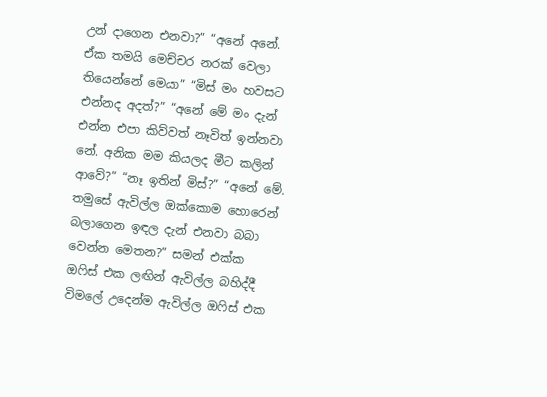උන් දාගෙන එනවා?” “අනේ අනේ. ඒක තමයි මෙච්චර නරක් වෙලා තියෙන්නේ මෙයා” “මිස් මං හවසට එන්නද අදත්?” “අනේ මේ මං දැන් එන්න එපා කිව්වත් නෑවිත් ඉන්නවා නේ. අනික මම කියලද මීට කලින් ආවේ?” “නෑ ඉතින් මිස්?” “අනේ මේ. තමුසේ ඇවිල්ල ඔක්කොම හොරෙන් බලාගෙන ඉඳල දැන් එනවා බබා වෙන්න මෙතන?” සමන් එක්ක ඔෆිස් එක ලඟින් ඇවිල්ල බහිද්දී විමලේ උදෙන්ම ඇවිල්ල ඔෆිස් එක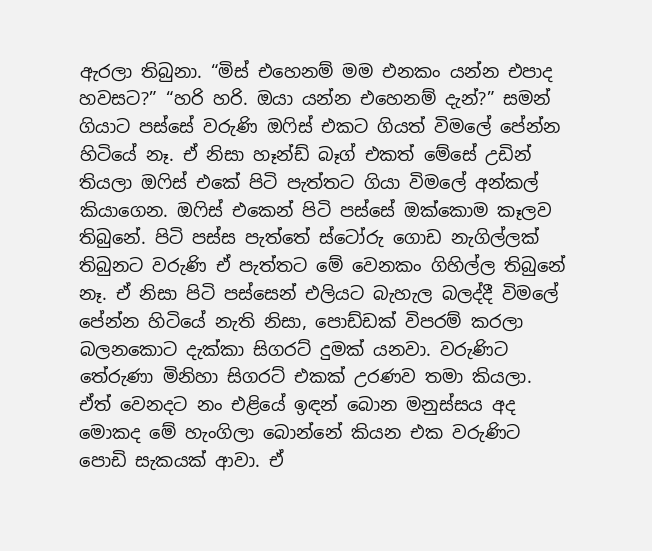ඇරලා තිබුනා. “මිස් එහෙනම් මම එනකං යන්න එපාද හවසට?” “හරි හරි. ඔයා යන්න එහෙනම් දැන්?” සමන් ගියාට පස්සේ වරුණි ඔෆිස් එකට ගියත් විමලේ පේන්න හිටියේ නෑ. ඒ නිසා හෑන්ඩ් බෑග් එකත් මේසේ උඩින් තියලා ඔෆිස් එකේ පිටි පැත්තට ගියා විමලේ අන්කල් කියාගෙන. ඔෆිස් එකෙන් පිටි පස්සේ ඔක්කොම කෑලව තිබුනේ. පිටි පස්ස පැත්තේ ස්ටෝරු ගොඩ නැගිල්ලක් තිබුනට වරුණි ඒ පැත්තට මේ වෙනකං ගිහිල්ල තිබුනේ නෑ. ඒ නිසා පිටි පස්සෙන් එලියට බැහැල බලද්දී විමලේ පේන්න හිටියේ නැති නිසා, පොඩ්ඩක් විපරම් කරලා බලනකොට දැක්කා සිගරට් දුමක් යනවා. වරුණිට තේරුණා මිනිහා සිගරට් එකක් උරණව තමා කියලා. ඒත් වෙනදට නං එළියේ ඉඳන් බොන මනුස්සය අද මොකද මේ හැංගිලා බොන්නේ කියන එක වරුණිට පොඩි සැකයක් ආවා. ඒ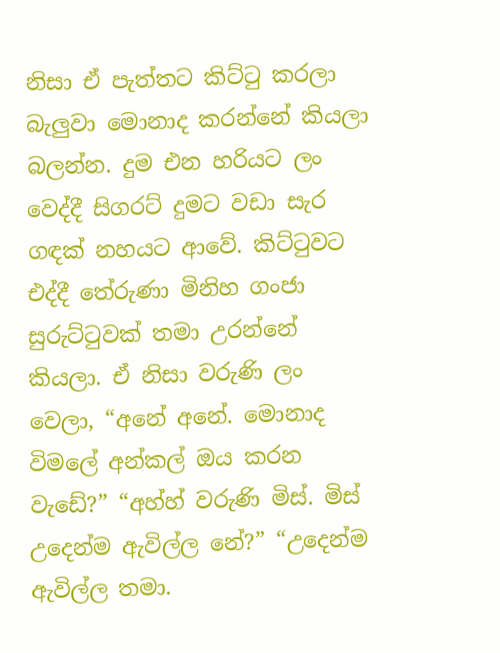නිසා ඒ පැත්තට කිට්ටු කරලා බැලුවා මොනාද කරන්නේ කියලා බලන්න. දුම එන හරියට ලං වෙද්දී සිගරට් දුමට වඩා සැර ගඳක් නහයට ආවේ. කිට්ටුවට එද්දී තේරුණා මිනිහ ගංජා සුරුට්ටුවක් තමා උරන්නේ කියලා. ඒ නිසා වරුණි ලං වෙලා, “අනේ අනේ. මොනාද විමලේ අන්කල් ඔය කරන වැඩේ?” “අහ්හ් වරුණි මිස්. මිස් උදෙන්ම ඇවිල්ල නේ?” “උදෙන්ම ඇවිල්ල තමා.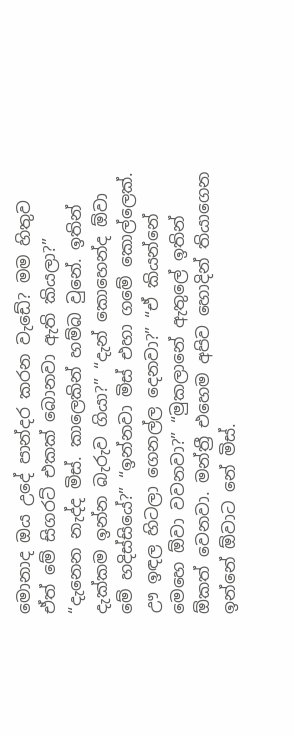මොනාද ඔය උදේ පාන්දර කරන වැඩේ? මම හිතුව ඒත් මේ සිගරට් එකක් බොනවා ඇති කියලා?” “දැනෙන නැද්ද මිස්. කාලෙකින් හම්බ වුනේ. ඉතින් දැක්කම ඉන්න බැරුව ගියා?” “දැන් කොහෙන්ද ඕවා මේ හදිස්සියේ?” “ඉන්නවා මිස් එහා ගමේ කොල්ලෙක්. ඌ ඉඳල හිටලා ගෙනල්ල දෙනවා?” “ඒ කියන්නේ මෙහෙ ඕවා වවනවා?” “මුකලානේ ඇතුලේ ඉතින් ඕකත් වෙනවා. මන්ත්‍රී එහෙම අපිව හොදින් තියාගෙන ඉන්නේ ඕවාට නේ මිස්.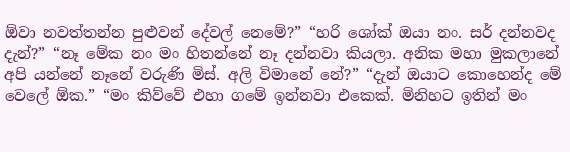ඕවා නවත්තන්න පුළුවන් දේවල් නෙමේ?” “හරි ශෝක් ඔයා නං. සර් දන්නවද දැන්?” “නෑ මේක නං මං හිතන්නේ නෑ දන්නවා කියලා. අනික මහා මුකලානේ අපි යන්නේ නෑනේ වරුණි මිස්. අලි විමානේ නේ?” “දැන් ඔයාට කොහෙන්ද මේ වෙලේ ඕක.” “මං කිව්වේ එහා ගමේ ඉන්නවා එකෙක්. මිනිහට ඉතින් මං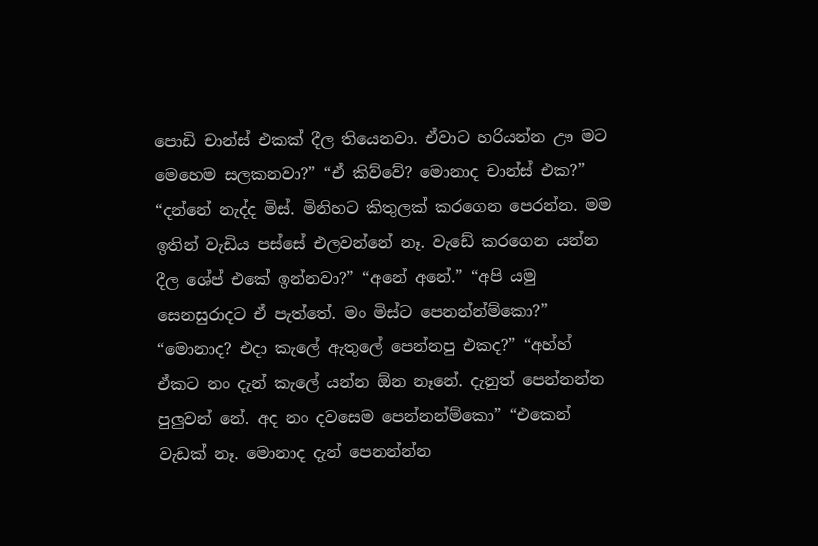පොඩි චාන්ස් එකක් දීල තියෙනවා. ඒවාට හරියන්න ඌ මට මෙහෙම සලකනවා?” “ඒ කිව්වේ? මොනාද චාන්ස් එක?” “දන්නේ නැද්ද මිස්. මිනිහට කිතුලක් කරගෙන පෙරන්න. මම ඉතින් වැඩිය පස්සේ එලවන්නේ නෑ. වැඩේ කරගෙන යන්න දීල ශේප් එකේ ඉන්නවා?” “අනේ අනේ.” “අපි යමු සෙනසුරාදට ඒ පැත්තේ. මං මිස්ට පෙනන්න්ම්කො?” “මොනාද? එදා කැලේ ඇතුලේ පෙන්නපු එකද?” “අහ්හ් ඒකට නං දැන් කැලේ යන්න ඕන නෑනේ. දැනුත් පෙන්නන්න පුලුවන් නේ. අද නං දවසෙම පෙන්නන්ම්කො” “එකෙන් වැඩක් නෑ. මොනාද දැන් පෙනන්න්න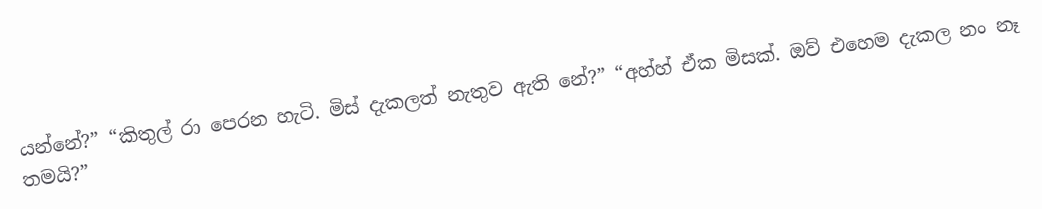යන්නේ?” “කිතුල් රා පෙරන හැටි. මිස් දැකලත් නැතුව ඇති නේ?” “අහ්හ් ඒක මිසක්. ඔව් එහෙම දැකල නං නෑ තමයි?”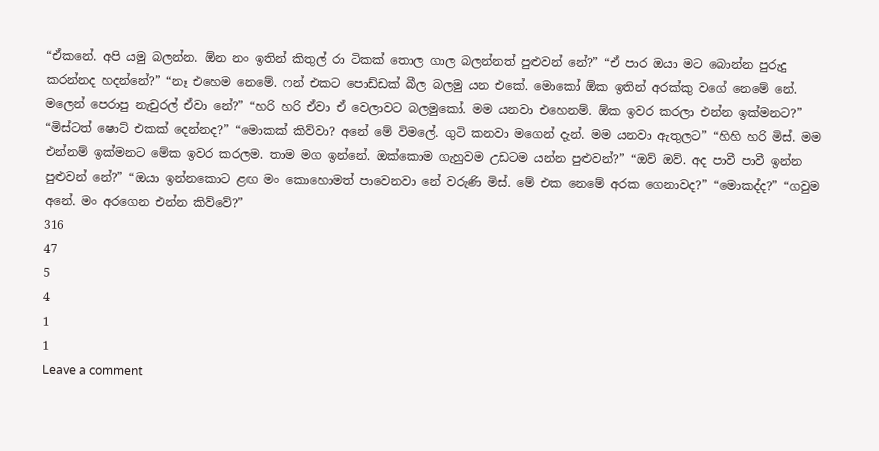“ඒකනේ. අපි යමු බලන්න. ඕන නං ඉතින් කිතුල් රා ටිකක් තොල ගාල බලන්නත් පුළුවන් නේ?” “ඒ පාර ඔයා මට බොන්න පුරුදු කරන්නද හදන්නේ?” “නෑ එහෙම නෙමේ. ෆන් එකට පොඩ්ඩක් බීල බලමු යන එකේ. මොකෝ ඕක ඉතින් අරක්කු වගේ නෙමේ නේ. මලෙන් පෙරාපු නැචුරල් ඒවා නේ?” “හරි හරි ඒවා ඒ වෙලාවට බලමුකෝ. මම යනවා එහෙනම්. ඕක ඉවර කරලා එන්න ඉක්මනට?” “මිස්ටත් ෂොට් එකක් දෙන්නද?” “මොකක් කිව්වා? අනේ මේ විමලේ. ගුටි කනවා මගෙන් දැන්. මම යනවා ඇතුලට” “හිහි හරි මිස්. මම එන්නම් ඉක්මනට මේක ඉවර කරලම. තාම මග ඉන්නේ. ඔක්කොම ගැහුවම උඩටම යන්න පුළුවන්?” “ඔව් ඔව්. අද පාවී පාවී ඉන්න පුළුවන් නේ?” “ඔයා ඉන්නකොට ළඟ මං කොහොමත් පාවෙනවා නේ වරුණි මිස්. මේ එක නෙමේ අරක ගෙනාවද?” “මොකද්ද?” “ගවුම අනේ. මං අරගෙන එන්න කිව්වේ?”
316
47
5
4
1
1
Leave a comment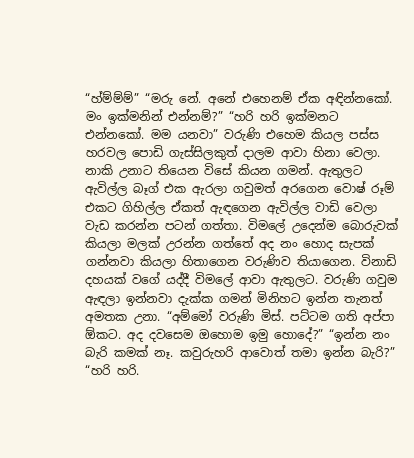“හ්ම්ම්ම්” “මරු නේ. අනේ එහෙනම් ඒක අඳින්නකෝ. මං ඉක්මනින් එන්නම්?” “හරි හරි ඉක්මනට එන්නකෝ. මම යනවා” වරුණි එහෙම කියල පස්ස හරවල පොඩි ගැස්සිලකුත් දාලම ආවා හිනා වෙලා. නාකි උනාට තියෙන විසේ කියන ගමන්. ඇතුලට ඇවිල්ල බෑග් එක ඇරලා ගවුමත් අරගෙන වොෂ් රූම් එකට ගිහිල්ල ඒකත් ඇඳගෙන ඇවිල්ල වාඩි වෙලා වැඩ කරන්න පටන් ගත්තා. විමලේ උදෙන්ම බොරුවක් කියලා මලක් උරන්න ගත්තේ අද නං හොද සැපක් ගන්නවා කියලා හිතාගෙන වරුණිව තියාගෙන. විනාඩි දහයක් වගේ යද්දී විමලේ ආවා ඇතුලට. වරුණි ගවුම ඇඳලා ඉන්නවා දැක්ක ගමන් මිනිහට ඉන්න තැනත් අමතක උනා. “අම්මෝ වරුණි මිස්. පට්ටම ගති අප්පා ඕකට. අද දවසෙම ඔහොම ඉමු හොදේ?” “ඉන්න නං බැරි කමක් නෑ. කවුරුහරි ආවොත් තමා ඉන්න බැරි?” “හරි හරි.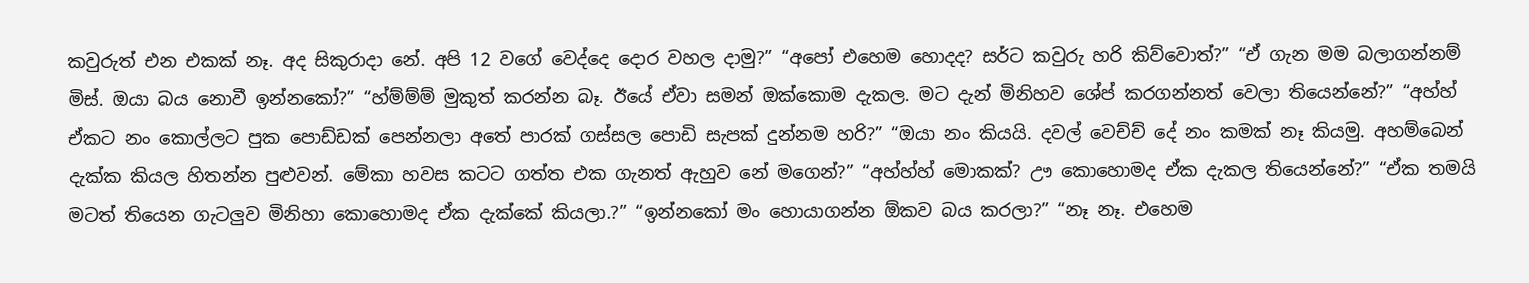කවුරුත් එන එකක් නෑ. අද සිකුරාදා නේ. අපි 12 වගේ වෙද්දෙ දොර වහල දාමු?” “අපෝ එහෙම හොදද? සර්ට කවුරු හරි කිව්වොත්?” “ඒ ගැන මම බලාගන්නම් මිස්. ඔයා බය නොවී ඉන්නකෝ?” “හ්ම්ම්ම් මුකුත් කරන්න බෑ. ඊයේ ඒවා සමන් ඔක්කොම දැකල. මට දැන් මිනිහව ශේප් කරගන්නත් වෙලා තියෙන්නේ?” “අහ්හ් ඒකට නං කොල්ලට පුක පොඩ්ඩක් පෙන්නලා අතේ පාරක් ගස්සල පොඩි සැපක් දුන්නම හරි?” “ඔයා නං කියයි. දවල් වෙච්ච් දේ නං කමක් නෑ කියමු. අහම්බෙන් දැක්ක කියල හිතන්න පුළුවන්. මේකා හවස කටට ගත්ත එක ගැනත් ඇහුව නේ මගෙන්?” “අහ්හ්හ් මොකක්? ඌ කොහොමද ඒක දැකල තියෙන්නේ?” “ඒක තමයි මටත් තියෙන ගැටලුව මිනිහා කොහොමද ඒක දැක්කේ කියලා.?” “ඉන්නකෝ මං හොයාගන්න ඕකව බය කරලා?” “නෑ නෑ. එහෙම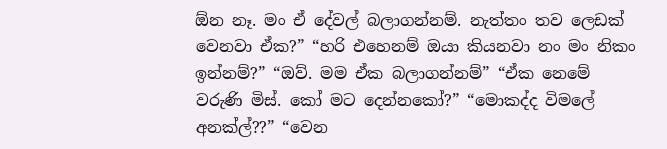ඕන නෑ. මං ඒ දේවල් බලාගන්නම්. නැත්තං තව ලෙඩක් වෙනවා ඒක?” “හරි එහෙනම් ඔයා කියනවා නං මං නිකං ඉන්නම්?” “ඔව්. මම ඒක බලාගන්නම්” “ඒක නෙමේ වරුණි මිස්. කෝ මට දෙන්නකෝ?” “මොකද්ද විමලේ අනක්ල්??” “වෙන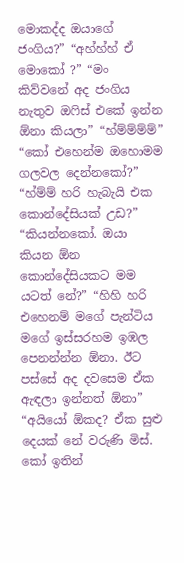මොකද්ද ඔයාගේ ජංගිය?” “අහ්හ්හ් ඒ මොකෝ ?” “මං කිව්වනේ අද ජංගිය නැතුව ඔෆිස් එකේ ඉන්න ඕනා කියලා” “හ්ම්ම්ම්ම්” “කෝ එහෙන්ම ඔහොමම ගලවල දෙන්නකෝ?” “හ්ම්ම් හරි හැබැයි එක කොන්දේසියක් උඩ?” “කියන්නකෝ. ඔයා කියන ඕන කොන්දේසියකට මම යටත් නේ?” “හිහි හරි එහෙනම් මගේ පැන්ටිය මගේ ඉස්සරහම ඉඹල පෙනන්න්න ඕනා. ඊට පස්සේ අද දවසෙම ඒක ඇඳලා ඉන්නත් ඕනා” “අයියෝ ඕකද? ඒක සුළු දෙයක් නේ වරුණි මිස්. කෝ ඉතින්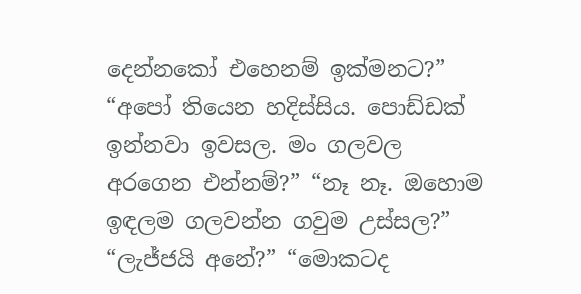දෙන්නකෝ එහෙනම් ඉක්මනට?” “අපෝ තියෙන හදිස්සිය. පොඩ්ඩක් ඉන්නවා ඉවසල. මං ගලවල අරගෙන එන්නම්?” “නෑ නෑ. ඔහොම ඉඳලම ගලවන්න ගවුම උස්සල?” “ලැජ්ජයි අනේ?” “මොකටද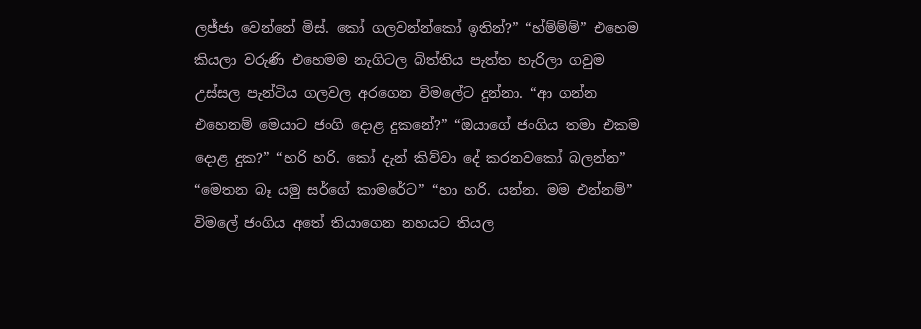ලජ්ජා වෙන්නේ මිස්. කෝ ගලවන්න්කෝ ඉතින්?” “හ්ම්ම්ම්” එහෙම කියලා වරුණි එහෙමම නැගිටල බිත්තිය පැත්ත හැරිලා ගවුම උස්සල පැන්ටිය ගලවල අරගෙන විමලේට දුන්නා. “ආ ගන්න එහෙනම් මෙයාට ජංගි දොළ දුකනේ?” “ඔයාගේ ජංගිය තමා එකම දොළ දුක?” “හරි හරි. කෝ දැන් කිව්වා දේ කරනවකෝ බලන්න” “මෙතන බෑ යමු සර්ගේ කාමරේට” “හා හරි. යන්න. මම එන්නම්” විමලේ ජංගිය අතේ තියාගෙන නහයට තියල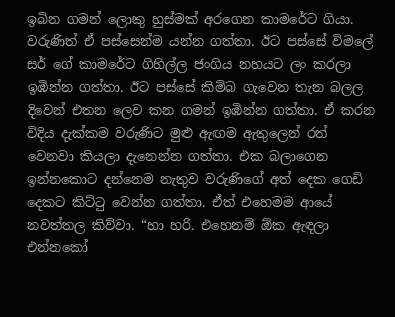ඉබින ගමන් ලොකු හුස්මක් අරගෙන කාමරේට ගියා. වරුණිත් ඒ පස්සෙන්ම යන්න ගත්තා. ඊට පස්සේ විමලේ සර් ගේ කාමරේට ගිහිල්ල ජංගිය නහයට ලං කරලා ඉඹින්න ගත්තා. ඊට පස්සේ කිම්බ ගැවෙන තැන බලල දිවෙන් එතන ලෙව කන ගමන් ඉඹින්න ගත්තා. ඒ කරන විදිය දැක්කම වරුණිට මුළු ඇඟම ඇතුලෙන් රත් වෙනවා කියලා දැනෙන්න ගත්තා. එක බලාගෙන ඉන්නකොට දන්නෙම නැතුව වරුණිගේ අත් දෙක ගෙඩි දෙකට කිට්ටු වෙන්න ගත්තා. ඒත් එහෙමම ආයේ නවත්තල කිව්වා. “හා හරි. එහෙනම් ඕක ඇඳලා එන්නකෝ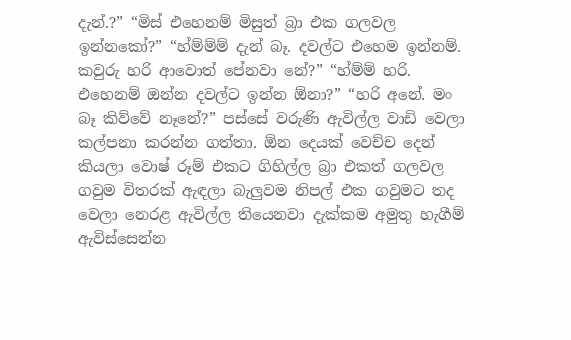දැන්.?” “මිස් එහෙනම් මිසුත් බ්‍රා එක ගලවල ඉන්නකෝ?” “හ්ම්ම්ම් දැන් බෑ. දවල්ට එහෙම ඉන්නම්. කවුරු හරි ආවොත් පේනවා නේ?” “හ්ම්ම් හරි. එහෙනම් ඔන්න දවල්ට ඉන්න ඕනා?” “හරි අනේ. මං බෑ කිව්වේ නෑනේ?” පස්සේ වරුණි ඇවිල්ල වාඩි වෙලා කල්පනා කරන්න ගත්තා. ඕන දෙයක් වෙච්ච දෙන් කියලා වොෂ් රූම් එකට ගිහිල්ල බ්‍රා එකත් ගලවල ගවුම විතරක් ඇඳලා බැලුවම නිපල් එක ගවුමට තද වෙලා නෙරළ ඇවිල්ල තියෙනවා දැක්කම අමුතු හැගීම් ඇවිස්සෙන්න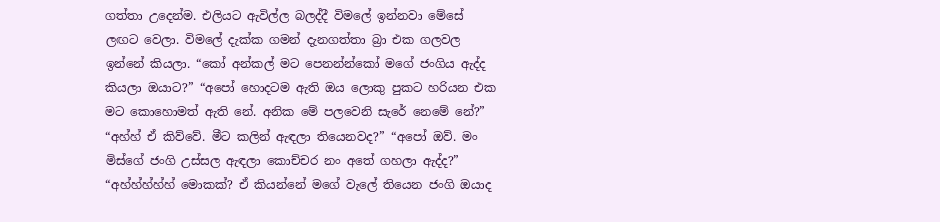ගත්තා උදෙන්ම. එලියට ඇවිල්ල බලද්දී විමලේ ඉන්නවා මේසේ ලඟට වෙලා. විමලේ දැක්ක ගමන් දැනගත්තා බ්‍රා එක ගලවල ඉන්නේ කියලා. “කෝ අන්කල් මට පෙනන්න්කෝ මගේ ජංගිය ඇද්ද කියලා ඔයාට?” “අපෝ හොදටම ඇති ඔය ලොකු පුකට හරියන එක මට කොහොමත් ඇති නේ. අනික මේ පලවෙනි සැරේ නෙමේ නේ?” “අහ්හ් ඒ කිව්වේ. මීට කලින් ඇඳලා තියෙනවද?” “අපෝ ඔව්. මං මිස්ගේ ජංගි උස්සල ඇඳලා කොච්චර නං අතේ ගහලා ඇද්ද?” “අහ්හ්හ්හ්හ් මොකක්? ඒ කියන්නේ මගේ වැලේ තියෙන ජංගි ඔයාද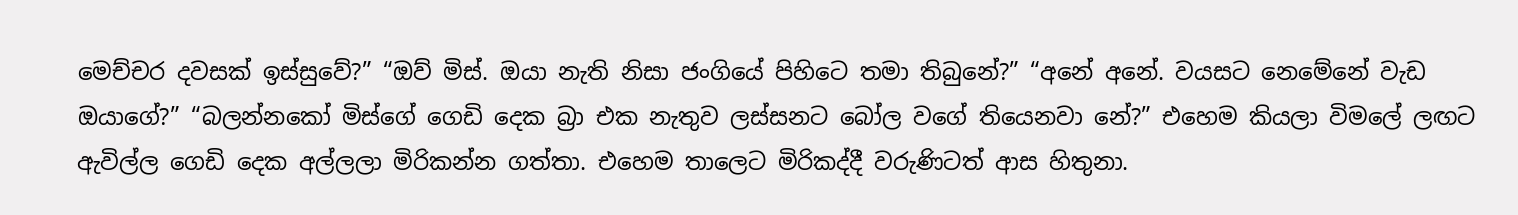මෙච්චර දවසක් ඉස්සුවේ?” “ඔව් මිස්. ඔයා නැති නිසා ජංගියේ පිහිටෙ තමා තිබුනේ?” “අනේ අනේ. වයසට නෙමේනේ වැඩ ඔයාගේ?” “බලන්නකෝ මිස්ගේ ගෙඩි දෙක බ්‍රා එක නැතුව ලස්සනට බෝල වගේ තියෙනවා නේ?” එහෙම කියලා විමලේ ලඟට ඇවිල්ල ගෙඩි දෙක අල්ලලා මිරිකන්න ගත්තා. එහෙම තාලෙට මිරිකද්දී වරුණිටත් ආස හිතුනා.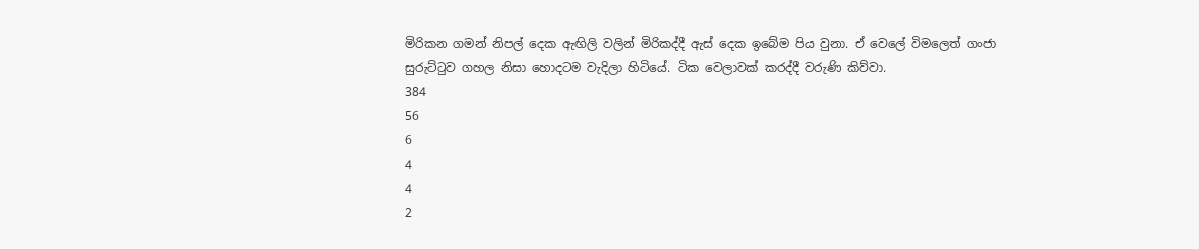මිරිකන ගමන් නිපල් දෙක ඇඟිලි වලින් මිරිකද්දී ඇස් දෙක ඉබේම පිය වුනා. ඒ වෙලේ විමලෙත් ගංජා සුරුට්ටුව ගහල නිසා හොදටම වැදිලා හිටියේ. ටික වෙලාවක් කරද්දී වරුණි කිව්වා.
384
56
6
4
4
2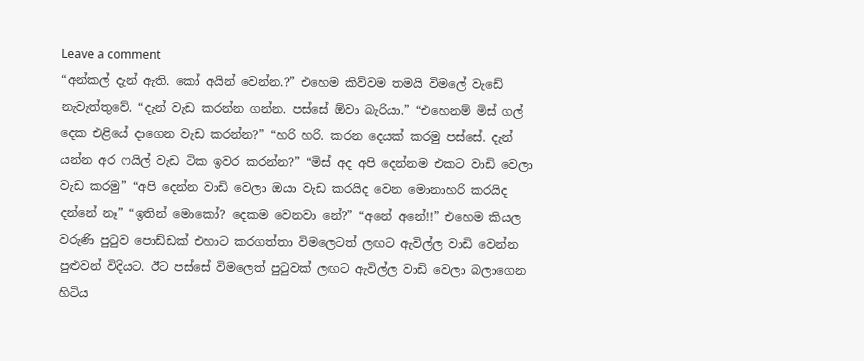Leave a comment
“අන්කල් දැන් ඇති. කෝ අයින් වෙන්න.?” එහෙම කිව්වම තමයි විමලේ වැඩේ නැවැත්තුවේ. “දැන් වැඩ කරන්න ගන්න. පස්සේ ඕවා බැරියා.” “එහෙනම් මිස් ගල් දෙක එළියේ දාගෙන වැඩ කරන්න?” “හරි හරි. කරන දෙයක් කරමු පස්සේ. දැන් යන්න අර ෆයිල් වැඩ ටික ඉවර කරන්න?” “මිස් අද අපි දෙන්නම එකට වාඩි වෙලා වැඩ කරමු” “අපි දෙන්න වාඩි වෙලා ඔයා වැඩ කරයිද වෙන මොනාහරි කරයිද දන්නේ නෑ” “ඉතින් මොකෝ? දෙකම වෙනවා නේ?” “අනේ අනේ!!” එහෙම කියල වරුණි පුටුව පොඩ්ඩක් එහාට කරගත්තා විමලෙටත් ලඟට ඇවිල්ල වාඩි වෙන්න පුළුවන් විදියට. ඊට පස්සේ විමලෙත් පුටුවක් ලඟට ඇවිල්ල වාඩි වෙලා බලාගෙන හිටිය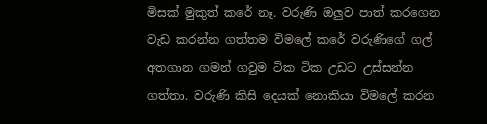මිසක් මුකුත් කරේ නෑ. වරුණි ඔලුව පාත් කරගෙන වැඩ කරන්න ගත්තම විමලේ කරේ වරුණිගේ ගල් අතගාන ගමන් ගවුම ටික ටික උඩට උස්සන්න ගත්තා. වරුණි කිසි දෙයක් නොකියා විමලේ කරන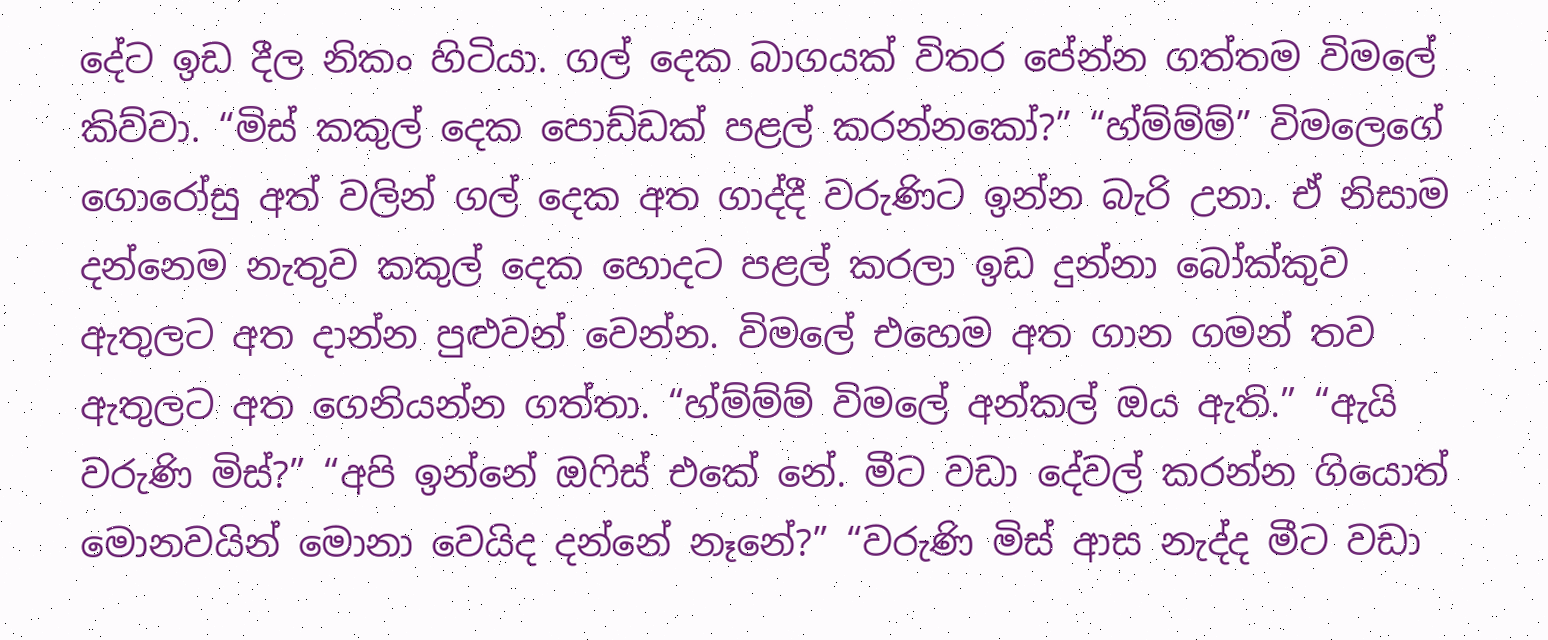දේට ඉඩ දීල නිකං හිටියා. ගල් දෙක බාගයක් විතර පේන්න ගත්තම විමලේ කිව්වා. “මිස් කකුල් දෙක පොඩ්ඩක් පළල් කරන්නකෝ?” “හ්ම්ම්ම්” විමලෙගේ ගොරෝසු අත් වලින් ගල් දෙක අත ගාද්දී වරුණිට ඉන්න බැරි උනා. ඒ නිසාම දන්නෙම නැතුව කකුල් දෙක හොදට පළල් කරලා ඉඩ දුන්නා බෝක්කුව ඇතුලට අත දාන්න පුළුවන් වෙන්න. විමලේ එහෙම අත ගාන ගමන් තව ඇතුලට අත ගෙනියන්න ගත්තා. “හ්ම්ම්ම් විමලේ අන්කල් ඔය ඇති.” “ඇයි වරුණි මිස්?” “අපි ඉන්නේ ඔෆිස් එකේ නේ. මීට වඩා දේවල් කරන්න ගියොත් මොනවයින් මොනා වෙයිද දන්නේ නෑනේ?” “වරුණි මිස් ආස නැද්ද මීට වඩා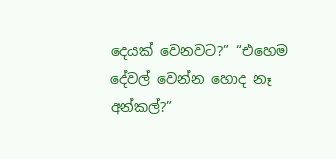දෙයක් වෙනවට?” “එහෙම දේවල් වෙන්න හොද නෑ අන්කල්?”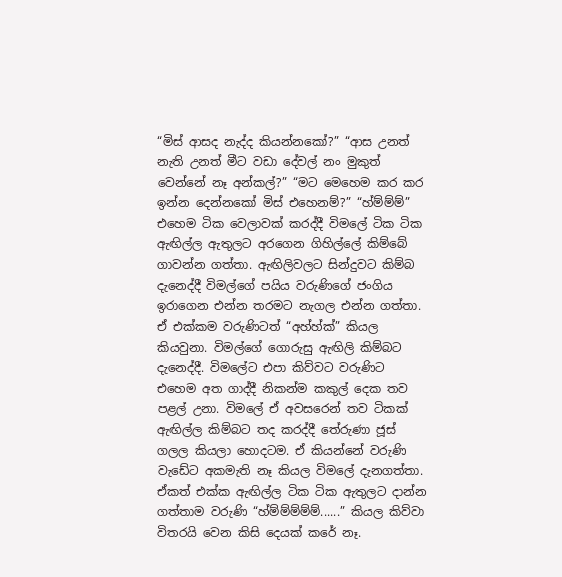“මිස් ආසද නැද්ද කියන්නකෝ?” “ආස උනත් නැති උනත් මීට වඩා දේවල් නං මුකුත් වෙන්නේ නෑ අන්කල්?” “මට මෙහෙම කර කර ඉන්න දෙන්නකෝ මිස් එහෙනම්?” “හ්ම්ම්ම්” එහෙම ටික වෙලාවක් කරද්දී විමලේ ටික ටික ඇඟිල්ල ඇතුලට අරගෙන ගිහිල්ලේ කිම්බේ ගාවන්න ගත්තා. ඇඟිලිවලට සින්දුවට කිම්බ දැනෙද්දී විමල්ගේ පයිය වරුණිගේ ජංගිය ඉරාගෙන එන්න තරමට නැගල එන්න ගත්තා. ඒ එක්කම වරුණිටත් “අහ්හ්ක්” කියල කියවුනා. විමල්ගේ ගොරුසු ඇඟිලි කිම්බට දැනෙද්දී. විමලේට එපා කිව්වට වරුණිට එහෙම අත ගාද්දී නිකන්ම කකුල් දෙක තව පළල් උනා. විමලේ ඒ අවසරෙන් තව ටිකක් ඇඟිල්ල කිම්බට තද කරද්දී තේරුණා ජූස් ගලල කියලා හොදටම. ඒ කියන්නේ වරුණි වැඩේට අකමැති නෑ කියල විමලේ දැනගත්තා. ඒකත් එක්ක ඇඟිල්ල ටික ටික ඇතුලට දාන්න ගත්තාම වරුණි “හ්ම්ම්ම්ම්ම්......” කියල කිව්වා විතරයි වෙන කිසි දෙයක් කරේ නෑ.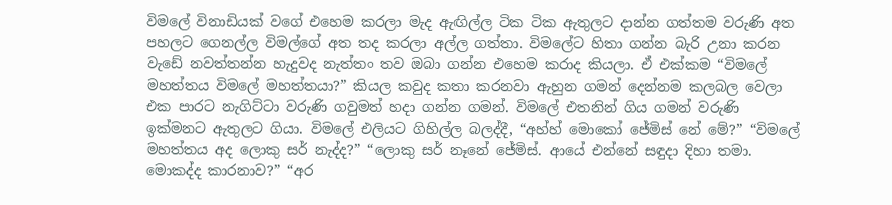විමලේ විනාඩියක් වගේ එහෙම කරලා මැද ඇඟිල්ල ටික ටික ඇතුලට දාන්න ගත්තම වරුණි අත පහලට ගෙනල්ල විමල්ගේ අත තද කරලා අල්ල ගත්තා. විමලේට හිතා ගන්න බැරි උනා කරන වැඩේ නවත්තන්න හැදුවද නැත්තං තව ඔබා ගන්න එහෙම කරාද කියලා. ඒ එක්කම “විමලේ මහත්තය විමලේ මහත්තයා?” කියල කවුද කතා කරනවා ඇහුන ගමන් දෙන්නම කලබල වෙලා එක පාරට නැගිට්ටා වරුණි ගවුමත් හදා ගන්න ගමන්. විමලේ එතනින් ගිය ගමන් වරුණි ඉක්මනට ඇතුලට ගියා. විමලේ එලියට ගිහිල්ල බලද්දී, “අහ්හ් මොකෝ ජේමිස් නේ මේ?” “විමලේ මහත්තය අද ලොකු සර් නැද්ද?” “ලොකු සර් නෑනේ ජේමිස්. ආයේ එන්නේ සඳුදා දිහා තමා. මොකද්ද කාරනාව?” “අර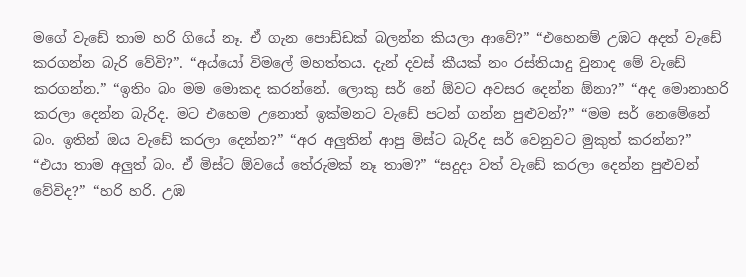මගේ වැඩේ තාම හරි ගියේ නෑ. ඒ ගැන පොඩ්ඩක් බලන්න කියලා ආවේ?” “එහෙනම් උඹට අදත් වැඩේ කරගන්න බැරි වේවි?”. “අය්යෝ විමලේ මහත්තය. දැන් දවස් කීයක් නං රස්තියාදු වුනාද මේ වැඩේ කරගන්න.” “ඉතිං බං මම මොකද කරන්නේ. ලොකු සර් නේ ඕවට අවසර දෙන්න ඕනා?” “අද මොනාහරි කරලා දෙන්න බැරිද. මට එහෙම උනොත් ඉක්මනට වැඩේ පටන් ගන්න පුළුවන්?” “මම සර් නෙමේනේ බං. ඉතින් ඔය වැඩේ කරලා දෙන්න?” “අර අලුතින් ආපු මිස්ට බැරිද සර් වෙනුවට මුකුත් කරන්න?” “එයා තාම අලුත් බං. ඒ මිස්ට ඕවයේ තේරුමක් නෑ තාම?” “සදුදා වත් වැඩේ කරලා දෙන්න පුළුවන් වේවිද?” “හරි හරි. උඹ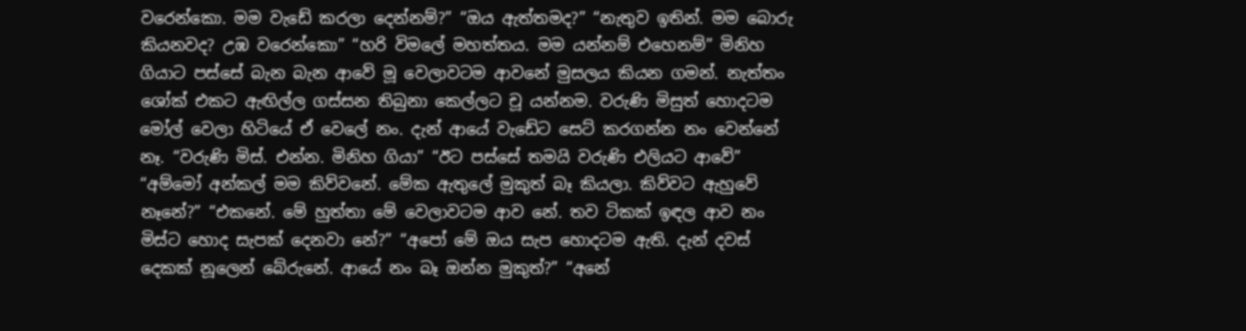වරෙන්කො. මම වැඩේ කරලා දෙන්නම්?” “ඔය ඇත්තමද?” “නැතුව ඉතින්. මම බොරු කියනවද? උඹ වරෙන්කො” “හරි විමලේ මහත්තය. මම යන්නම් එහෙනම්” මිනිහ ගියාට පස්සේ බැන බැන ආවේ මූ වෙලාවටම ආවනේ මුසලය කියන ගමන්. නැත්තං ශෝක් එකට ඇඟිල්ල ගස්සන තිබුනා කෙල්ලට චූ යන්නම. වරුණි මිසුත් හොදටම මෝල් වෙලා හිටියේ ඒ වෙලේ නං. දැන් ආයේ වැඩේට සෙට් කරගන්න නං වෙන්නේ නෑ. “වරුණි මිස්. එන්න. මිනිහ ගියා” “ඊට පස්සේ තමයි වරුණි එලියට ආවේ” “අම්මෝ අන්කල් මම කිව්වනේ. මේක ඇතුලේ මුකුත් බෑ කියලා. කිව්වට ඇහුවේ නෑනේ?” “එකනේ. මේ හුත්තා මේ වෙලාවටම ආව නේ. තව ටිකක් ඉඳල ආව නං මිස්ට හොද සැපක් දෙනවා නේ?” “අපෝ මේ ඔය සැප හොදටම ඇති. දැන් දවස් දෙකක් නූලෙන් බේරුනේ. ආයේ නං බෑ ඔන්න මුකුත්?” “අනේ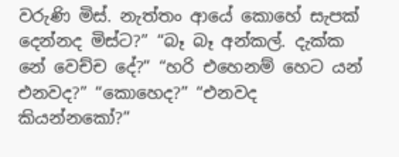වරුණි මිස්. නැත්තං ආයේ කොහේ සැපක් දෙන්නද මිස්ට?” “බෑ බෑ අන්කල්. දැක්ක නේ වෙච්ච දේ?” “හරි එහෙනම් හෙට යන් එනවද?” “කොහෙද?” “එනවද කියන්නකෝ?”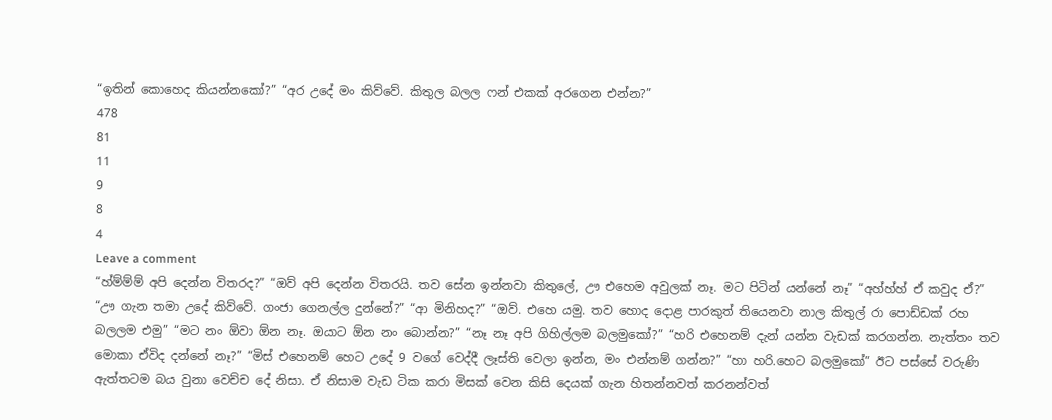“ඉතින් කොහෙද කියන්නකෝ?” “අර උදේ මං කිව්වේ. කිතුල බලල ෆන් එකක් අරගෙන එන්න?”
478
81
11
9
8
4
Leave a comment
“හ්ම්ම්ම් අපි දෙන්න විතරද?” “ඔව් අපි දෙන්න විතරයි. තව සේන ඉන්නවා කිතුලේ, ඌ එහෙම අවුලක් නෑ. මට පිටින් යන්නේ නෑ” “අහ්හ්හ් ඒ කවුද ඒ?” “ඌ ගැන තමා උදේ කිව්වේ. ගංජා ගෙනල්ල දුන්නේ?” “ආ මිනිහද?” “ඔව්. එහෙ යමු. තව හොද දොළ පාරකුත් තියෙනවා නාල කිතුල් රා පොඩ්ඩක් රහ බලලම එමු” “මට නං ඕවා ඕන නෑ. ඔයාට ඕන නං බොන්න?” “නෑ නෑ අපි ගිහිල්ලම බලමුකෝ?” “හරි එහෙනම් දැන් යන්න වැඩක් කරගන්න. නැත්තං තව මොකා ඒවිද දන්නේ නෑ?” “මිස් එහෙනම් හෙට උදේ 9 වගේ වෙද්දී ලෑස්ති වෙලා ඉන්න, මං එන්නම් ගන්න?” “හා හරි.හෙට බලමුකෝ” ඊට පස්සේ වරුණි ඇත්තටම බය වුනා වෙච්ච දේ නිසා. ඒ නිසාම වැඩ ටික කරා මිසක් වෙන කිසි දෙයක් ගැන හිතන්නවත් කරනන්වත්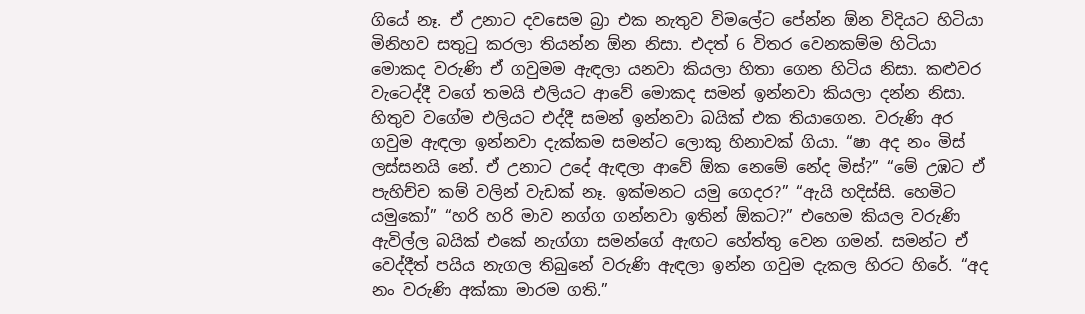ගියේ නෑ. ඒ උනාට දවසෙම බ්‍රා එක නැතුව විමලේට පේන්න ඕන විදියට හිටියා මිනිහව සතුටු කරලා තියන්න ඕන නිසා. එදත් 6 විතර වෙනකම්ම හිටියා මොකද වරුණි ඒ ගවුමම ඇඳලා යනවා කියලා හිතා ගෙන හිටිය නිසා. කළුවර වැටෙද්දී වගේ තමයි එලියට ආවේ මොකද සමන් ඉන්නවා කියලා දන්න නිසා. හිතුව වගේම එලියට එද්දී සමන් ඉන්නවා බයික් එක තියාගෙන. වරුණි අර ගවුම ඇඳලා ඉන්නවා දැක්කම සමන්ට ලොකු හිනාවක් ගියා. “ෂා අද නං මිස් ලස්සනයි නේ. ඒ උනාට උදේ ඇඳලා ආවේ ඕක නෙමේ නේද මිස්?” “මේ උඹට ඒ පැහිච්ච කම් වලින් වැඩක් නෑ. ඉක්මනට යමු ගෙදර?” “ඇයි හදිස්සි. හෙමිට යමුකෝ” “හරි හරි මාව නග්ග ගන්නවා ඉතින් ඕකට?” එහෙම කියල වරුණි ඇවිල්ල බයික් එකේ නැග්ගා සමන්ගේ ඇඟට හේත්තු වෙන ගමන්. සමන්ට ඒ වෙද්දීත් පයිය නැගල තිබුනේ වරුණි ඇඳලා ඉන්න ගවුම දැකල හිරට හිරේ. “අද නං වරුණි අක්කා මාරම ගති.”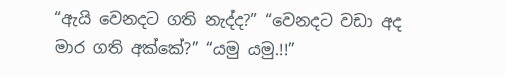“ඇයි වෙනදට ගති නැද්ද?” “වෙනදට වඩා අද මාර ගති අක්කේ?” “යමු යමු.!!”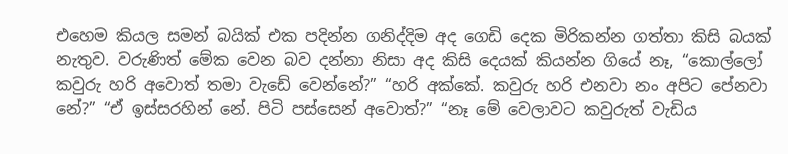එහෙම කියල සමන් බයික් එක පදින්න ගනිද්දිම අද ගෙඩි දෙක මිරිකන්න ගත්තා කිසි බයක් නැතුව. වරුණිත් මේක වෙන බව දන්නා නිසා අද කිසි දෙයක් කියන්න ගියේ නෑ, “කොල්ලෝ කවුරු හරි අවොත් තමා වැඩේ වෙන්නේ?” “හරි අක්කේ. කවුරු හරි එනවා නං අපිට පේනවා නේ?” “ඒ ඉස්සරහින් නේ. පිටි පස්සෙන් අවොත්?” “නෑ මේ වෙලාවට කවුරුත් වැඩිය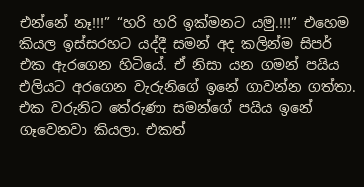එන්නේ නෑ!!!” “හරි හරි ඉක්මනට යමු.!!!” එහෙම කියල ඉස්සරහට යද්දී සමන් අද කලින්ම සිපර් එක ඇරගෙන හිටියේ. ඒ නිසා යන ගමන් පයිය එලියට අරගෙන වැරුනිගේ ඉනේ ගාවන්න ගත්තා. එක වරුනිට තේරුණා සමන්ගේ පයිය ඉනේ ගෑවෙනවා කියලා. එකත්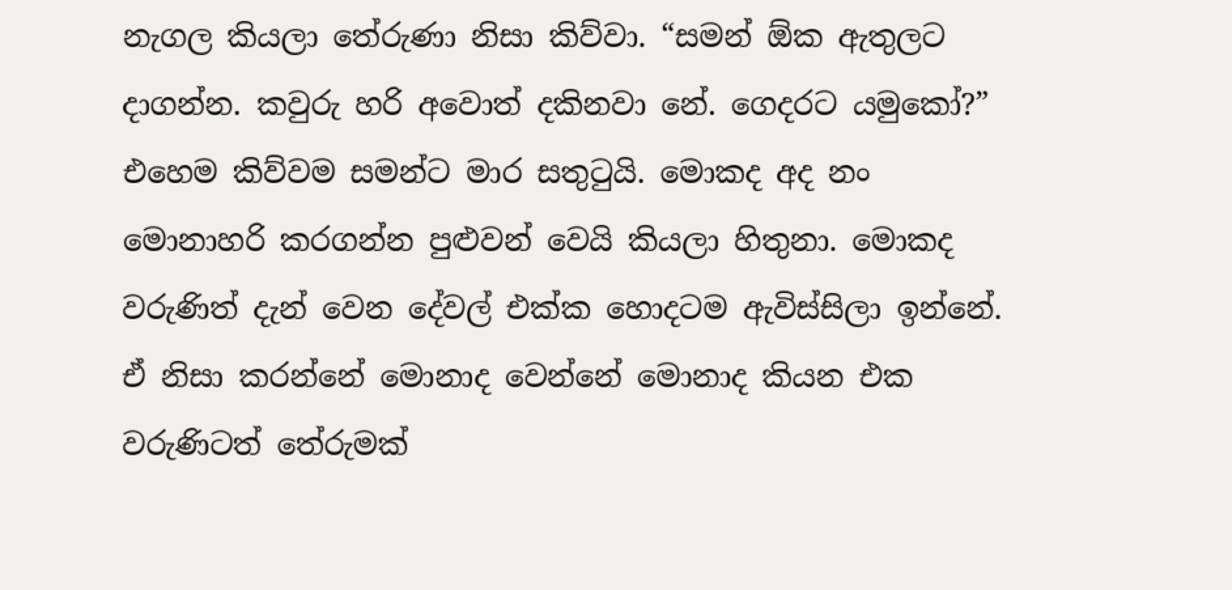නැගල කියලා තේරුණා නිසා කිව්වා. “සමන් ඕක ඇතුලට දාගන්න. කවුරු හරි අවොත් දකිනවා නේ. ගෙදරට යමුකෝ?” එහෙම කිව්වම සමන්ට මාර සතුටුයි. මොකද අද නං මොනාහරි කරගන්න පුළුවන් වෙයි කියලා හිතුනා. මොකද වරුණිත් දැන් වෙන දේවල් එක්ක හොදටම ඇවිස්සිලා ඉන්නේ. ඒ නිසා කරන්නේ මොනාද වෙන්නේ මොනාද කියන එක වරුණිටත් තේරුමක්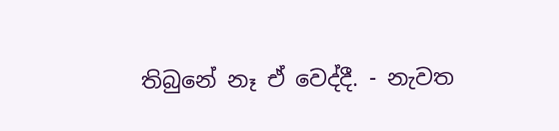තිබුනේ නෑ ඒ වෙද්දී. - නැවත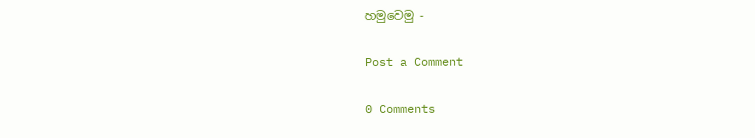හමුවෙමු -

Post a Comment

0 Comments